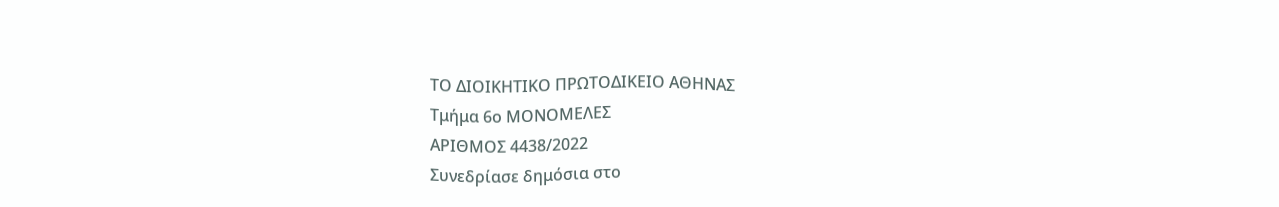ΤΟ ΔΙΟΙΚΗΤΙΚΟ ΠΡΩΤΟΔΙΚΕΙΟ ΑΘΗΝΑΣ
Τμήμα 6ο ΜΟΝΟΜΕΛΕΣ
ΑΡΙΘΜΟΣ 4438/2022
Συνεδρίασε δημόσια στο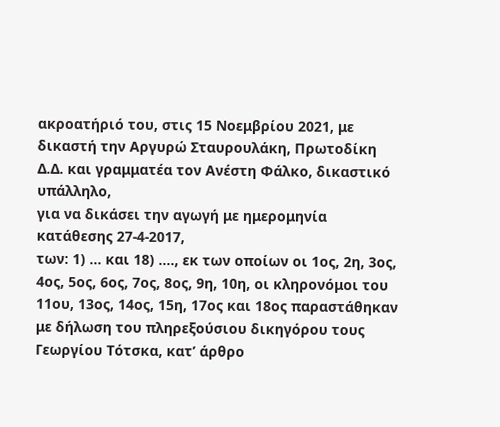ακροατήριό του, στις 15 Νοεμβρίου 2021, με δικαστή την Αργυρώ Σταυρουλάκη, Πρωτοδίκη Δ.Δ. και γραμματέα τον Ανέστη Φάλκο, δικαστικό υπάλληλο,
για να δικάσει την αγωγή με ημερομηνία κατάθεσης 27-4-2017,
των: 1) ... και 18) ...., εκ των οποίων οι 1ος, 2η, 3ος, 4ος, 5ος, 6ος, 7ος, 8ος, 9η, 10η, οι κληρονόμοι του 11ου, 13ος, 14ος, 15η, 17ος και 18ος παραστάθηκαν με δήλωση του πληρεξούσιου δικηγόρου τους Γεωργίου Τότσκα, κατ’ άρθρο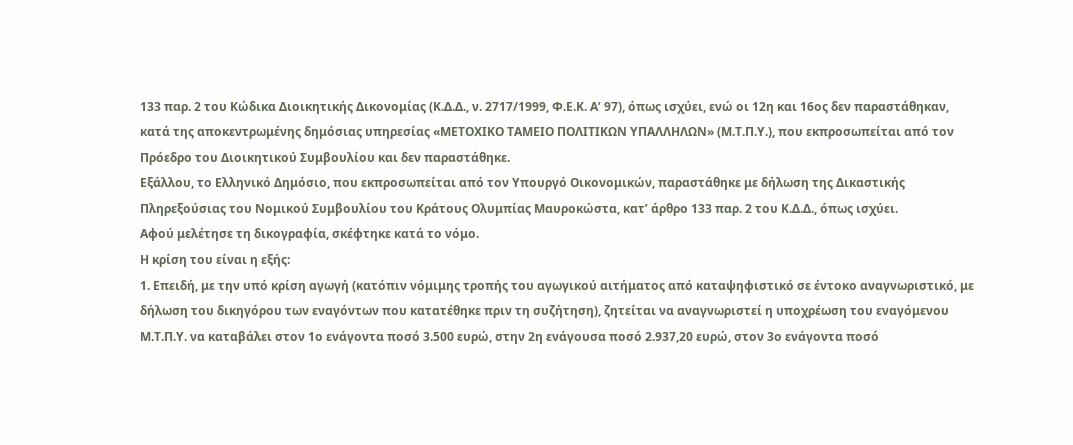133 παρ. 2 του Κώδικα Διοικητικής Δικονομίας (Κ.Δ.Δ., ν. 2717/1999, Φ.Ε.Κ. Α’ 97), όπως ισχύει, ενώ οι 12η και 16ος δεν παραστάθηκαν,
κατά της αποκεντρωμένης δημόσιας υπηρεσίας «ΜΕΤΟΧΙΚΟ ΤΑΜΕΙΟ ΠΟΛΙΤΙΚΩΝ ΥΠΑΛΛΗΛΩΝ» (Μ.Τ.Π.Υ.), που εκπροσωπείται από τον Πρόεδρο του Διοικητικού Συμβουλίου και δεν παραστάθηκε.
Εξάλλου, το Ελληνικό Δημόσιο, που εκπροσωπείται από τον Υπουργό Οικονομικών, παραστάθηκε με δήλωση της Δικαστικής Πληρεξούσιας του Νομικού Συμβουλίου του Κράτους Ολυμπίας Μαυροκώστα, κατ’ άρθρο 133 παρ. 2 του Κ.Δ.Δ., όπως ισχύει.
Αφού μελέτησε τη δικογραφία, σκέφτηκε κατά το νόμο.
Η κρίση του είναι η εξής:
1. Επειδή, με την υπό κρίση αγωγή (κατόπιν νόμιμης τροπής του αγωγικού αιτήματος από καταψηφιστικό σε έντοκο αναγνωριστικό, με δήλωση του δικηγόρου των εναγόντων που κατατέθηκε πριν τη συζήτηση), ζητείται να αναγνωριστεί η υποχρέωση του εναγόμενου Μ.Τ.Π.Υ. να καταβάλει στον 1ο ενάγοντα ποσό 3.500 ευρώ, στην 2η ενάγουσα ποσό 2.937,20 ευρώ, στον 3ο ενάγοντα ποσό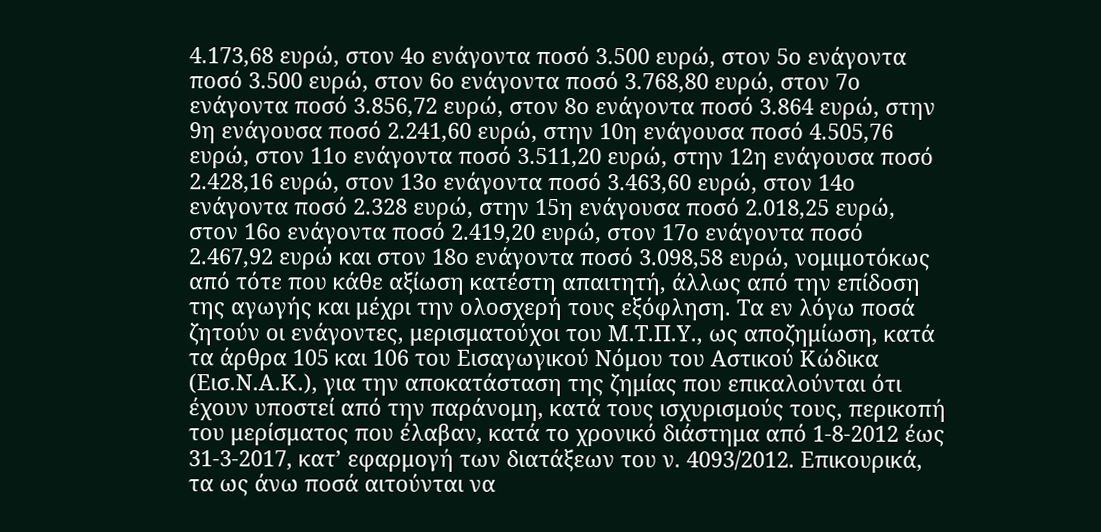4.173,68 ευρώ, στον 4ο ενάγοντα ποσό 3.500 ευρώ, στον 5ο ενάγοντα ποσό 3.500 ευρώ, στον 6ο ενάγοντα ποσό 3.768,80 ευρώ, στον 7ο ενάγοντα ποσό 3.856,72 ευρώ, στον 8ο ενάγοντα ποσό 3.864 ευρώ, στην 9η ενάγουσα ποσό 2.241,60 ευρώ, στην 10η ενάγουσα ποσό 4.505,76 ευρώ, στον 11ο ενάγοντα ποσό 3.511,20 ευρώ, στην 12η ενάγουσα ποσό 2.428,16 ευρώ, στον 13ο ενάγοντα ποσό 3.463,60 ευρώ, στον 14ο ενάγοντα ποσό 2.328 ευρώ, στην 15η ενάγουσα ποσό 2.018,25 ευρώ, στον 16ο ενάγοντα ποσό 2.419,20 ευρώ, στον 17ο ενάγοντα ποσό 2.467,92 ευρώ και στον 18ο ενάγοντα ποσό 3.098,58 ευρώ, νομιμοτόκως από τότε που κάθε αξίωση κατέστη απαιτητή, άλλως από την επίδοση της αγωγής και μέχρι την ολοσχερή τους εξόφληση. Τα εν λόγω ποσά ζητούν οι ενάγοντες, μερισματούχοι του Μ.Τ.Π.Υ., ως αποζημίωση, κατά τα άρθρα 105 και 106 του Εισαγωγικού Νόμου του Αστικού Κώδικα (Εισ.Ν.Α.Κ.), για την αποκατάσταση της ζημίας που επικαλούνται ότι έχουν υποστεί από την παράνομη, κατά τους ισχυρισμούς τους, περικοπή του μερίσματος που έλαβαν, κατά το χρονικό διάστημα από 1-8-2012 έως 31-3-2017, κατ’ εφαρμογή των διατάξεων του ν. 4093/2012. Επικουρικά, τα ως άνω ποσά αιτούνται να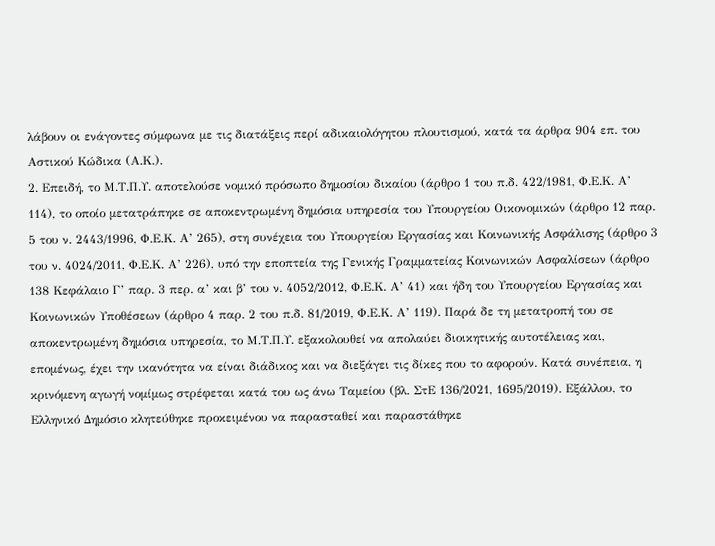λάβουν οι ενάγοντες σύμφωνα με τις διατάξεις περί αδικαιολόγητου πλουτισμού, κατά τα άρθρα 904 επ. του Αστικού Κώδικα (Α.Κ.).
2. Επειδή, το Μ.Τ.Π.Υ. αποτελούσε νομικό πρόσωπο δημοσίου δικαίου (άρθρο 1 του π.δ. 422/1981, Φ.Ε.Κ. Α’ 114), το οποίο μετατράπηκε σε αποκεντρωμένη δημόσια υπηρεσία του Υπουργείου Οικονομικών (άρθρο 12 παρ. 5 του ν. 2443/1996, Φ.Ε.Κ. Α’ 265), στη συνέχεια του Υπουργείου Εργασίας και Κοινωνικής Ασφάλισης (άρθρο 3 του ν. 4024/2011, Φ.Ε.Κ. Α’ 226), υπό την εποπτεία της Γενικής Γραμματείας Κοινωνικών Ασφαλίσεων (άρθρο 138 Κεφάλαιο Γ’ παρ. 3 περ. α’ και β’ του ν. 4052/2012, Φ.Ε.Κ. Α’ 41) και ήδη του Υπουργείου Εργασίας και Κοινωνικών Υποθέσεων (άρθρο 4 παρ. 2 του π.δ. 81/2019, Φ.Ε.Κ. Α’ 119). Παρά δε τη μετατροπή του σε αποκεντρωμένη δημόσια υπηρεσία, το Μ.Τ.Π.Υ. εξακολουθεί να απολαύει διοικητικής αυτοτέλειας και, επομένως, έχει την ικανότητα να είναι διάδικος και να διεξάγει τις δίκες που το αφορούν. Κατά συνέπεια, η κρινόμενη αγωγή νομίμως στρέφεται κατά του ως άνω Ταμείου (βλ. ΣτΕ 136/2021, 1695/2019). Εξάλλου, το Ελληνικό Δημόσιο κλητεύθηκε προκειμένου να παρασταθεί και παραστάθηκε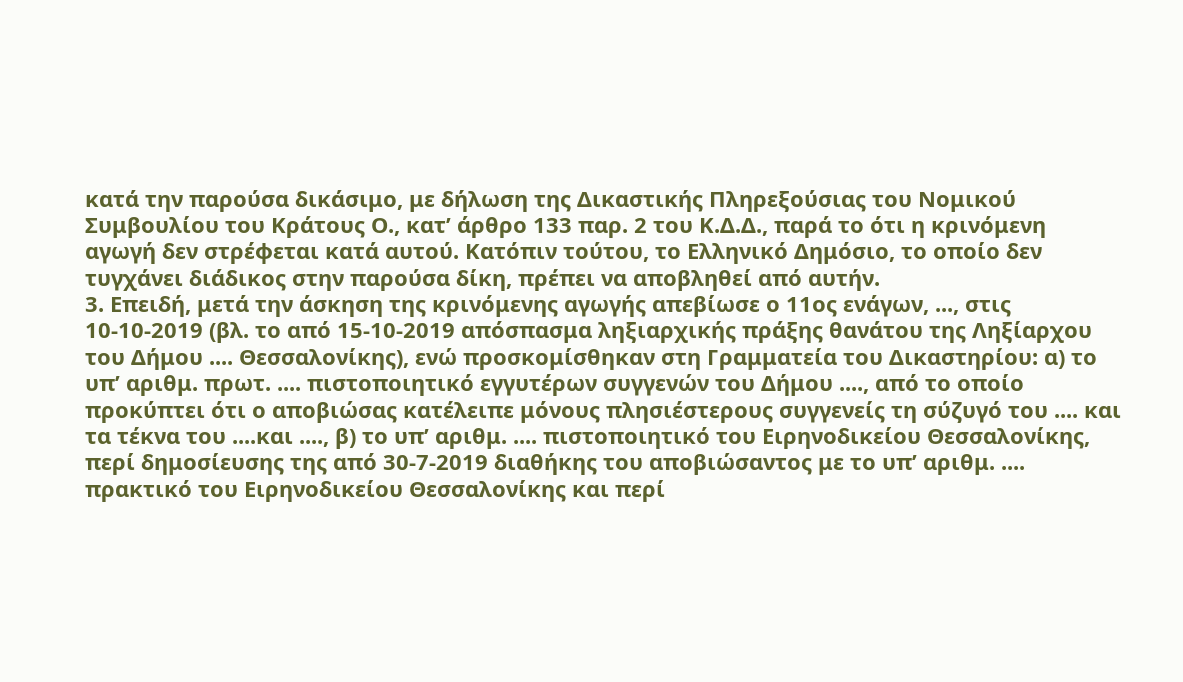κατά την παρούσα δικάσιμο, με δήλωση της Δικαστικής Πληρεξούσιας του Νομικού Συμβουλίου του Κράτους Ο., κατ’ άρθρο 133 παρ. 2 του Κ.Δ.Δ., παρά το ότι η κρινόμενη αγωγή δεν στρέφεται κατά αυτού. Κατόπιν τούτου, το Ελληνικό Δημόσιο, το οποίο δεν τυγχάνει διάδικος στην παρούσα δίκη, πρέπει να αποβληθεί από αυτήν.
3. Επειδή, μετά την άσκηση της κρινόμενης αγωγής απεβίωσε ο 11ος ενάγων, ..., στις 10-10-2019 (βλ. το από 15-10-2019 απόσπασμα ληξιαρχικής πράξης θανάτου της Ληξίαρχου του Δήμου .... Θεσσαλονίκης), ενώ προσκομίσθηκαν στη Γραμματεία του Δικαστηρίου: α) το υπ’ αριθμ. πρωτ. .... πιστοποιητικό εγγυτέρων συγγενών του Δήμου ...., από το οποίο προκύπτει ότι ο αποβιώσας κατέλειπε μόνους πλησιέστερους συγγενείς τη σύζυγό του .... και τα τέκνα του ....και ...., β) το υπ’ αριθμ. .... πιστοποιητικό του Ειρηνοδικείου Θεσσαλονίκης, περί δημοσίευσης της από 30-7-2019 διαθήκης του αποβιώσαντος με το υπ’ αριθμ. .... πρακτικό του Ειρηνοδικείου Θεσσαλονίκης και περί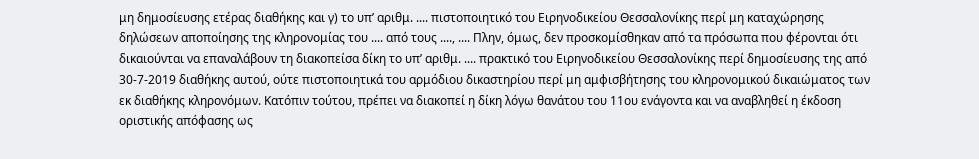μη δημοσίευσης ετέρας διαθήκης και γ) το υπ’ αριθμ. .... πιστοποιητικό του Ειρηνοδικείου Θεσσαλονίκης περί μη καταχώρησης δηλώσεων αποποίησης της κληρονομίας του .... από τους ...., .... Πλην, όμως, δεν προσκομίσθηκαν από τα πρόσωπα που φέρονται ότι δικαιούνται να επαναλάβουν τη διακοπείσα δίκη το υπ’ αριθμ. .... πρακτικό του Ειρηνοδικείου Θεσσαλονίκης περί δημοσίευσης της από 30-7-2019 διαθήκης αυτού, ούτε πιστοποιητικά του αρμόδιου δικαστηρίου περί μη αμφισβήτησης του κληρονομικού δικαιώματος των εκ διαθήκης κληρονόμων. Κατόπιν τούτου, πρέπει να διακοπεί η δίκη λόγω θανάτου του 11ου ενάγοντα και να αναβληθεί η έκδοση οριστικής απόφασης ως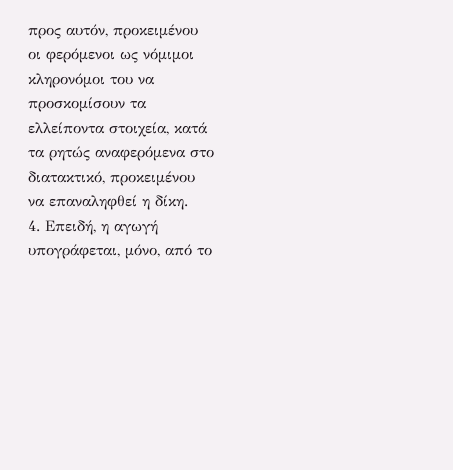προς αυτόν, προκειμένου οι φερόμενοι ως νόμιμοι κληρονόμοι του να προσκομίσουν τα ελλείποντα στοιχεία, κατά τα ρητώς αναφερόμενα στο διατακτικό, προκειμένου να επαναληφθεί η δίκη.
4. Επειδή, η αγωγή υπογράφεται, μόνο, από το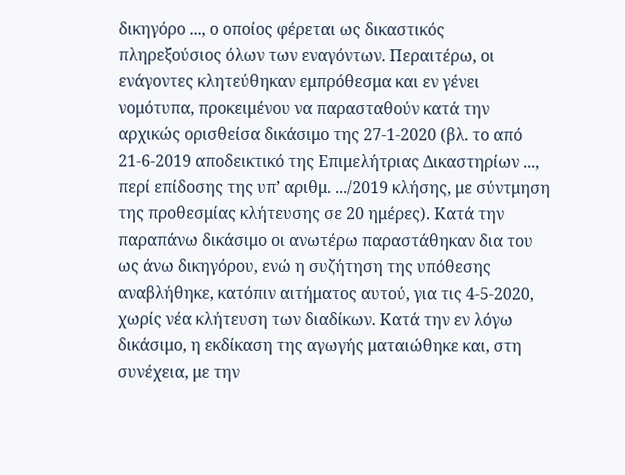δικηγόρο ..., ο οποίος φέρεται ως δικαστικός πληρεξούσιος όλων των εναγόντων. Περαιτέρω, οι ενάγοντες κλητεύθηκαν εμπρόθεσμα και εν γένει νομότυπα, προκειμένου να παρασταθούν κατά την αρχικώς ορισθείσα δικάσιμο της 27-1-2020 (βλ. το από 21-6-2019 αποδεικτικό της Επιμελήτριας Δικαστηρίων ..., περί επίδοσης της υπ’ αριθμ. .../2019 κλήσης, με σύντμηση της προθεσμίας κλήτευσης σε 20 ημέρες). Κατά την παραπάνω δικάσιμο οι ανωτέρω παραστάθηκαν δια του ως άνω δικηγόρου, ενώ η συζήτηση της υπόθεσης αναβλήθηκε, κατόπιν αιτήματος αυτού, για τις 4-5-2020, χωρίς νέα κλήτευση των διαδίκων. Κατά την εν λόγω δικάσιμο, η εκδίκαση της αγωγής ματαιώθηκε και, στη συνέχεια, με την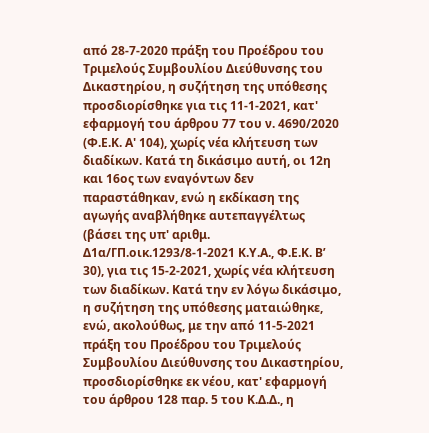από 28-7-2020 πράξη του Προέδρου του Τριμελούς Συμβουλίου Διεύθυνσης του Δικαστηρίου, η συζήτηση της υπόθεσης προσδιορίσθηκε για τις 11-1-2021, κατ' εφαρμογή του άρθρου 77 του ν. 4690/2020 (Φ.Ε.Κ. Α' 104), χωρίς νέα κλήτευση των διαδίκων. Κατά τη δικάσιμο αυτή, οι 12η και 16ος των εναγόντων δεν παραστάθηκαν, ενώ η εκδίκαση της αγωγής αναβλήθηκε αυτεπαγγέλτως (βάσει της υπ' αριθμ. Δ1α/ΓΠ.οικ.1293/8-1-2021 Κ.Υ.Α., Φ.Ε.Κ. Β’ 30), για τις 15-2-2021, χωρίς νέα κλήτευση των διαδίκων. Κατά την εν λόγω δικάσιμο, η συζήτηση της υπόθεσης ματαιώθηκε, ενώ, ακολούθως, με την από 11-5-2021 πράξη του Προέδρου του Τριμελούς Συμβουλίου Διεύθυνσης του Δικαστηρίου, προσδιορίσθηκε εκ νέου, κατ' εφαρμογή του άρθρου 128 παρ. 5 του Κ.Δ.Δ., η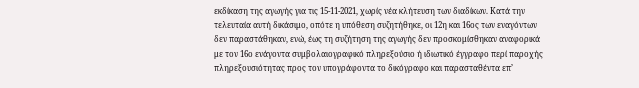εκδίκαση της αγωγής για τις 15-11-2021, χωρίς νέα κλήτευση των διαδίκων. Κατά την τελευταία αυτή δικάσιμο, οπότε η υπόθεση συζητήθηκε, οι 12η και 16ος των εναγόντων δεν παραστάθηκαν, ενώ, έως τη συζήτηση της αγωγής δεν προσκομίσθηκαν αναφορικά με τον 16ο ενάγοντα συμβολαιογραφικό πληρεξούσιο ή ιδιωτικό έγγραφο περί παροχής πληρεξουσιότητας προς τον υπογράφοντα το δικόγραφο και παρασταθέντα επ’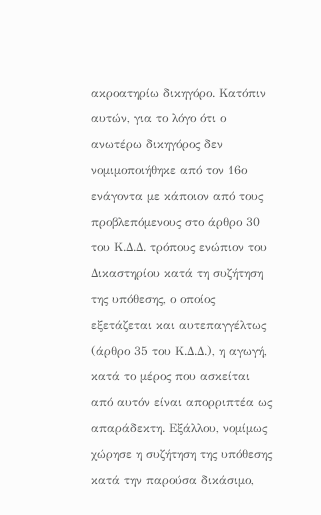ακροατηρίω δικηγόρο. Κατόπιν αυτών, για το λόγο ότι ο ανωτέρω δικηγόρος δεν νομιμοποιήθηκε από τον 16ο ενάγοντα με κάποιον από τους προβλεπόμενους στο άρθρο 30 του Κ.Δ.Δ. τρόπους ενώπιον του Δικαστηρίου κατά τη συζήτηση της υπόθεσης, ο οποίος εξετάζεται και αυτεπαγγέλτως (άρθρο 35 του Κ.Δ.Δ.), η αγωγή, κατά το μέρος που ασκείται από αυτόν είναι απορριπτέα ως απαράδεκτη. Εξάλλου, νομίμως χώρησε η συζήτηση της υπόθεσης κατά την παρούσα δικάσιμο,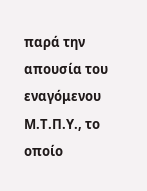παρά την απουσία του εναγόμενου Μ.Τ.Π.Υ., το οποίο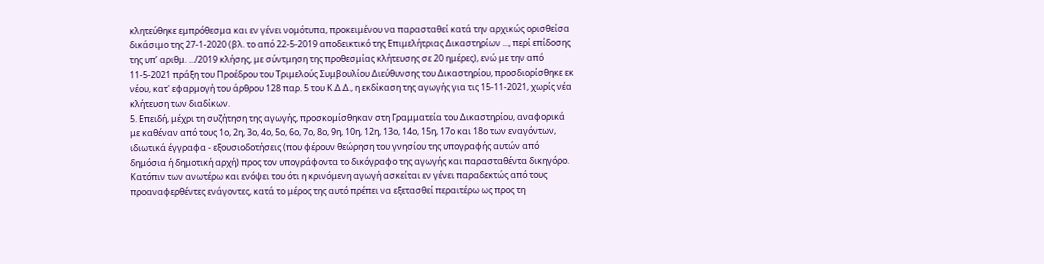κλητεύθηκε εμπρόθεσμα και εν γένει νομότυπα, προκειμένου να παρασταθεί κατά την αρχικώς ορισθείσα δικάσιμο της 27-1-2020 (βλ. το από 22-5-2019 αποδεικτικό της Επιμελήτριας Δικαστηρίων ..., περί επίδοσης της υπ’ αριθμ. .../2019 κλήσης, με σύντμηση της προθεσμίας κλήτευσης σε 20 ημέρες), ενώ με την από 11-5-2021 πράξη του Προέδρου του Τριμελούς Συμβουλίου Διεύθυνσης του Δικαστηρίου, προσδιορίσθηκε εκ νέου, κατ' εφαρμογή του άρθρου 128 παρ. 5 του Κ.Δ.Δ., η εκδίκαση της αγωγής για τις 15-11-2021, χωρίς νέα κλήτευση των διαδίκων.
5. Επειδή, μέχρι τη συζήτηση της αγωγής, προσκομίσθηκαν στη Γραμματεία του Δικαστηρίου, αναφορικά με καθέναν από τους 1ο, 2η, 3ο, 4ο, 5ο, 6ο, 7ο, 8ο, 9η, 10η, 12η, 13ο, 14ο, 15η, 17ο και 18ο των εναγόντων, ιδιωτικά έγγραφα - εξουσιοδοτήσεις (που φέρουν θεώρηση του γνησίου της υπογραφής αυτών από δημόσια ή δημοτική αρχή) προς τον υπογράφοντα το δικόγραφο της αγωγής και παρασταθέντα δικηγόρο. Κατόπιν των ανωτέρω και ενόψει του ότι η κρινόμενη αγωγή ασκείται εν γένει παραδεκτώς από τους προαναφερθέντες ενάγοντες, κατά το μέρος της αυτό πρέπει να εξετασθεί περαιτέρω ως προς τη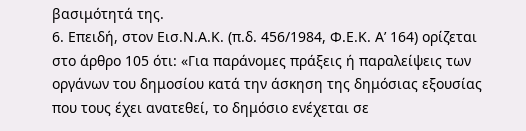βασιμότητά της.
6. Επειδή, στον Εισ.Ν.Α.Κ. (π.δ. 456/1984, Φ.Ε.Κ. Α’ 164) ορίζεται στο άρθρο 105 ότι: «Για παράνομες πράξεις ή παραλείψεις των οργάνων του δημοσίου κατά την άσκηση της δημόσιας εξουσίας που τους έχει ανατεθεί, το δημόσιο ενέχεται σε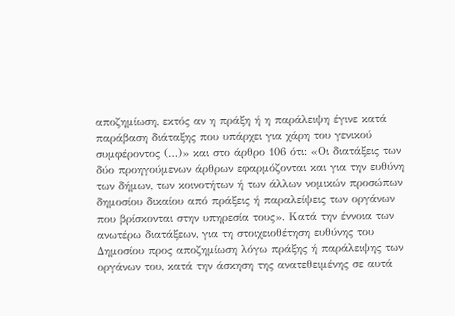αποζημίωση, εκτός αν η πράξη ή η παράλειψη έγινε κατά παράβαση διάταξης που υπάρχει για χάρη του γενικού συμφέροντος (…)» και στο άρθρο 106 ότι: «Οι διατάξεις των δύο προηγούμενων άρθρων εφαρμόζονται και για την ευθύνη των δήμων, των κοινοτήτων ή των άλλων νομικών προσώπων δημοσίου δικαίου από πράξεις ή παραλείψεις των οργάνων που βρίσκονται στην υπηρεσία τους». Κατά την έννοια των ανωτέρω διατάξεων, για τη στοιχειοθέτηση ευθύνης του Δημοσίου προς αποζημίωση λόγω πράξης ή παράλειψης των οργάνων του, κατά την άσκηση της ανατεθειμένης σε αυτά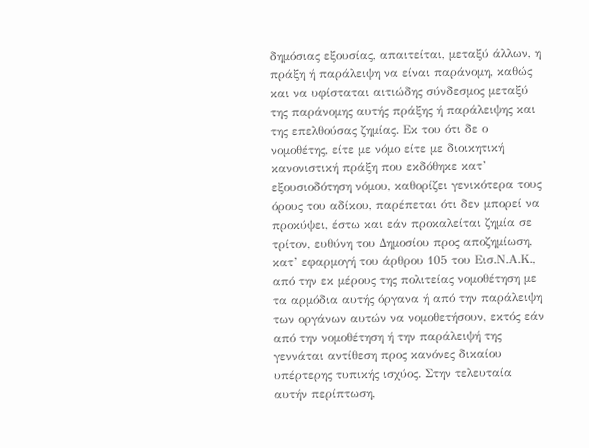δημόσιας εξουσίας, απαιτείται, μεταξύ άλλων, η πράξη ή παράλειψη να είναι παράνομη, καθώς και να υφίσταται αιτιώδης σύνδεσμος μεταξύ της παράνομης αυτής πράξης ή παράλειψης και της επελθούσας ζημίας. Εκ του ότι δε ο νομοθέτης, είτε με νόμο είτε με διοικητική κανονιστική πράξη που εκδόθηκε κατ’ εξουσιοδότηση νόμου, καθορίζει γενικότερα τους όρους του αδίκου, παρέπεται ότι δεν μπορεί να προκύψει, έστω και εάν προκαλείται ζημία σε τρίτον, ευθύνη του Δημοσίου προς αποζημίωση, κατ’ εφαρμογή του άρθρου 105 του Εισ.Ν.Α.Κ., από την εκ μέρους της πολιτείας νομοθέτηση με τα αρμόδια αυτής όργανα ή από την παράλειψη των οργάνων αυτών να νομοθετήσουν, εκτός εάν από την νομοθέτηση ή την παράλειψή της γεννάται αντίθεση προς κανόνες δικαίου υπέρτερης τυπικής ισχύος. Στην τελευταία αυτήν περίπτωση,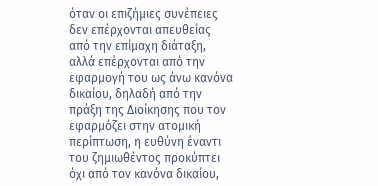όταν οι επιζήμιες συνέπειες δεν επέρχονται απευθείας από την επίμαχη διάταξη, αλλά επέρχονται από την εφαρμογή του ως άνω κανόνα δικαίου, δηλαδή από την πράξη της Διοίκησης που τον εφαρμόζει στην ατομική περίπτωση, η ευθύνη έναντι του ζημιωθέντος προκύπτει όχι από τον κανόνα δικαίου,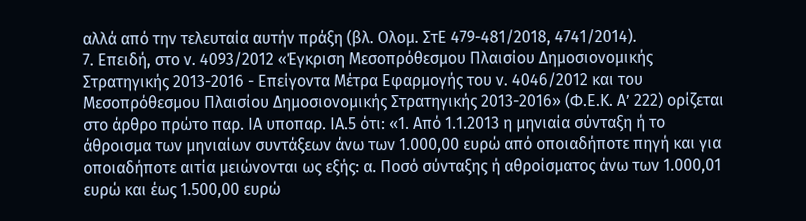αλλά από την τελευταία αυτήν πράξη (βλ. Ολομ. ΣτΕ 479-481/2018, 4741/2014).
7. Επειδή, στο ν. 4093/2012 «Έγκριση Μεσοπρόθεσμου Πλαισίου Δημοσιονομικής Στρατηγικής 2013-2016 - Επείγοντα Μέτρα Εφαρμογής του ν. 4046/2012 και του Μεσοπρόθεσμου Πλαισίου Δημοσιονομικής Στρατηγικής 2013-2016» (Φ.Ε.Κ. Α’ 222) ορίζεται στο άρθρο πρώτο παρ. ΙΑ υποπαρ. ΙΑ.5 ότι: «1. Από 1.1.2013 η μηνιαία σύνταξη ή το άθροισμα των μηνιαίων συντάξεων άνω των 1.000,00 ευρώ από οποιαδήποτε πηγή και για οποιαδήποτε αιτία μειώνονται ως εξής: α. Ποσό σύνταξης ή αθροίσματος άνω των 1.000,01 ευρώ και έως 1.500,00 ευρώ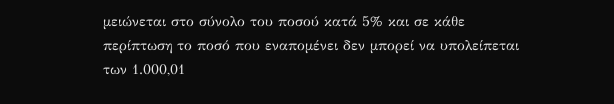μειώνεται στο σύνολο του ποσού κατά 5% και σε κάθε περίπτωση το ποσό που εναπομένει δεν μπορεί να υπολείπεται των 1.000,01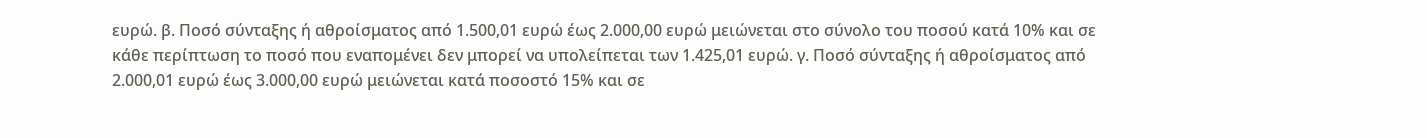ευρώ. β. Ποσό σύνταξης ή αθροίσματος από 1.500,01 ευρώ έως 2.000,00 ευρώ μειώνεται στο σύνολο του ποσού κατά 10% και σε κάθε περίπτωση το ποσό που εναπομένει δεν μπορεί να υπολείπεται των 1.425,01 ευρώ. γ. Ποσό σύνταξης ή αθροίσματος από 2.000,01 ευρώ έως 3.000,00 ευρώ μειώνεται κατά ποσοστό 15% και σε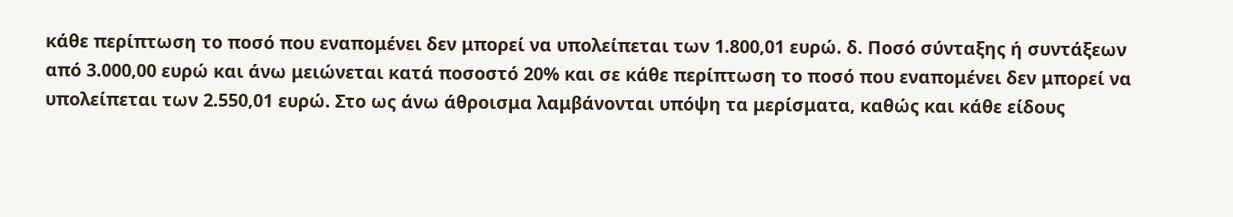κάθε περίπτωση το ποσό που εναπομένει δεν μπορεί να υπολείπεται των 1.800,01 ευρώ. δ. Ποσό σύνταξης ή συντάξεων από 3.000,00 ευρώ και άνω μειώνεται κατά ποσοστό 20% και σε κάθε περίπτωση το ποσό που εναπομένει δεν μπορεί να υπολείπεται των 2.550,01 ευρώ. Στο ως άνω άθροισμα λαμβάνονται υπόψη τα μερίσματα, καθώς και κάθε είδους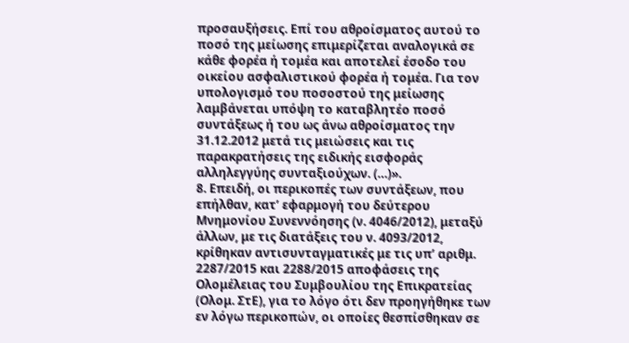προσαυξήσεις. Επί του αθροίσματος αυτού το ποσό της μείωσης επιμερίζεται αναλογικά σε κάθε φορέα ή τομέα και αποτελεί έσοδο του οικείου ασφαλιστικού φορέα ή τομέα. Για τον υπολογισμό του ποσοστού της μείωσης λαμβάνεται υπόψη το καταβλητέο ποσό συντάξεως ή του ως άνω αθροίσματος την 31.12.2012 μετά τις μειώσεις και τις παρακρατήσεις της ειδικής εισφοράς αλληλεγγύης συνταξιούχων. (…)».
8. Επειδή, οι περικοπές των συντάξεων, που επήλθαν, κατ’ εφαρμογή του δεύτερου Μνημονίου Συνεννόησης (ν. 4046/2012), μεταξύ άλλων, με τις διατάξεις του ν. 4093/2012, κρίθηκαν αντισυνταγματικές με τις υπ’ αριθμ. 2287/2015 και 2288/2015 αποφάσεις της Ολομέλειας του Συμβουλίου της Επικρατείας (Ολομ. ΣτΕ), για το λόγο ότι δεν προηγήθηκε των εν λόγω περικοπών, οι οποίες θεσπίσθηκαν σε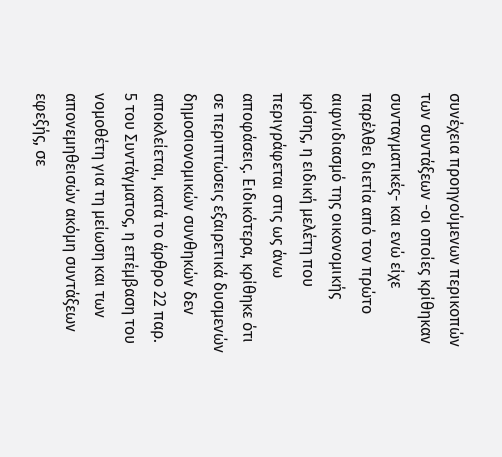συνέχεια προηγούμενων περικοπών των συντάξεων -οι οποίες κρίθηκαν συνταγματικές- και ενώ είχε παρέλθει διετία από τον πρώτο αιφνιδιασμό της οικονομικής κρίσης, η ειδική μελέτη που περιγράφεται στις ως άνω αποφάσεις. Ειδικότερα, κρίθηκε ότι σε περιπτώσεις εξαιρετικά δυσμενών δημοσιονομικών συνθηκών δεν αποκλείεται, κατά το άρθρο 22 παρ. 5 του Συντάγματος, η επέμβαση του νομοθέτη για τη μείωση και των απονεμηθεισών ακόμη συντάξεων εφεξής, σε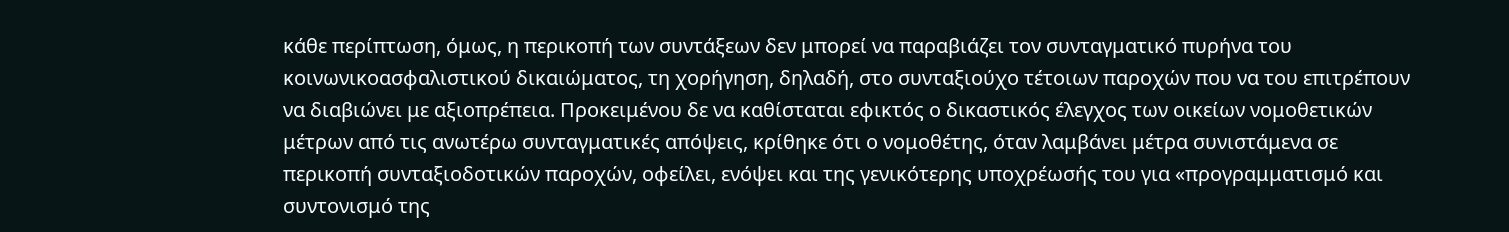κάθε περίπτωση, όμως, η περικοπή των συντάξεων δεν μπορεί να παραβιάζει τον συνταγματικό πυρήνα του κοινωνικοασφαλιστικού δικαιώματος, τη χορήγηση, δηλαδή, στο συνταξιούχο τέτοιων παροχών που να του επιτρέπουν να διαβιώνει με αξιοπρέπεια. Προκειμένου δε να καθίσταται εφικτός ο δικαστικός έλεγχος των οικείων νομοθετικών μέτρων από τις ανωτέρω συνταγματικές απόψεις, κρίθηκε ότι ο νομοθέτης, όταν λαμβάνει μέτρα συνιστάμενα σε περικοπή συνταξιοδοτικών παροχών, οφείλει, ενόψει και της γενικότερης υποχρέωσής του για «προγραμματισμό και συντονισμό της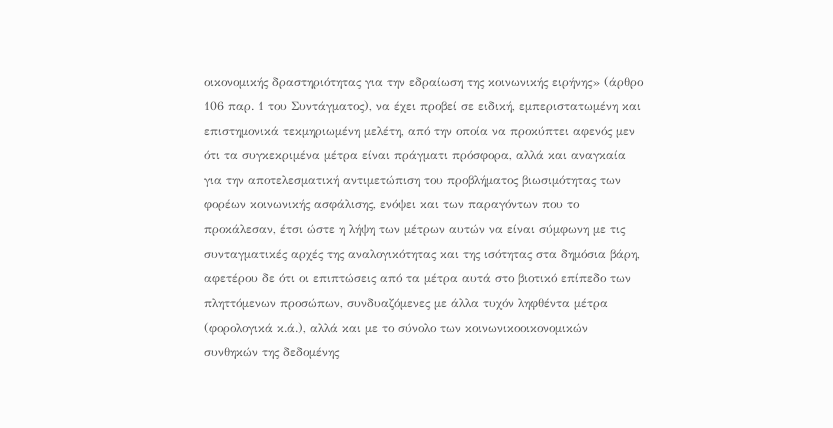οικονομικής δραστηριότητας για την εδραίωση της κοινωνικής ειρήνης» (άρθρο 106 παρ. 1 του Συντάγματος), να έχει προβεί σε ειδική, εμπεριστατωμένη και επιστημονικά τεκμηριωμένη μελέτη, από την οποία να προκύπτει αφενός μεν ότι τα συγκεκριμένα μέτρα είναι πράγματι πρόσφορα, αλλά και αναγκαία για την αποτελεσματική αντιμετώπιση του προβλήματος βιωσιμότητας των φορέων κοινωνικής ασφάλισης, ενόψει και των παραγόντων που το προκάλεσαν, έτσι ώστε η λήψη των μέτρων αυτών να είναι σύμφωνη με τις συνταγματικές αρχές της αναλογικότητας και της ισότητας στα δημόσια βάρη, αφετέρου δε ότι οι επιπτώσεις από τα μέτρα αυτά στο βιοτικό επίπεδο των πληττόμενων προσώπων, συνδυαζόμενες με άλλα τυχόν ληφθέντα μέτρα (φορολογικά κ.ά.), αλλά και με το σύνολο των κοινωνικοοικονομικών συνθηκών της δεδομένης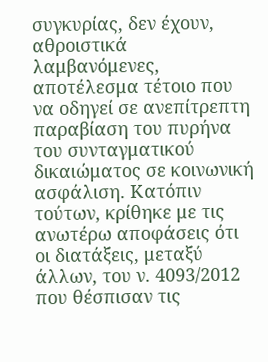συγκυρίας, δεν έχουν, αθροιστικά λαμβανόμενες, αποτέλεσμα τέτοιο που να οδηγεί σε ανεπίτρεπτη παραβίαση του πυρήνα του συνταγματικού δικαιώματος σε κοινωνική ασφάλιση. Κατόπιν τούτων, κρίθηκε με τις ανωτέρω αποφάσεις ότι οι διατάξεις, μεταξύ άλλων, του ν. 4093/2012 που θέσπισαν τις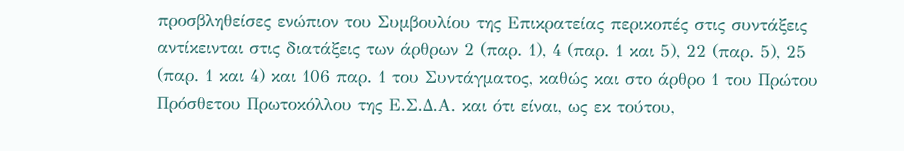προσβληθείσες ενώπιον του Συμβουλίου της Επικρατείας περικοπές στις συντάξεις αντίκεινται στις διατάξεις των άρθρων 2 (παρ. 1), 4 (παρ. 1 και 5), 22 (παρ. 5), 25 (παρ. 1 και 4) και 106 παρ. 1 του Συντάγματος, καθώς και στο άρθρο 1 του Πρώτου Πρόσθετου Πρωτοκόλλου της Ε.Σ.Δ.Α. και ότι είναι, ως εκ τούτου,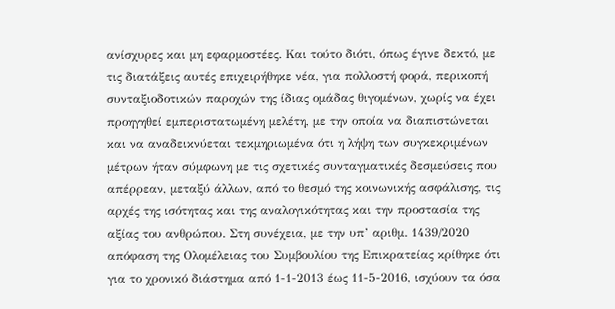ανίσχυρες και μη εφαρμοστέες. Και τούτο διότι, όπως έγινε δεκτό, με τις διατάξεις αυτές επιχειρήθηκε νέα, για πολλοστή φορά, περικοπή συνταξιοδοτικών παροχών της ίδιας ομάδας θιγομένων, χωρίς να έχει προηγηθεί εμπεριστατωμένη μελέτη, με την οποία να διαπιστώνεται και να αναδεικνύεται τεκμηριωμένα ότι η λήψη των συγκεκριμένων μέτρων ήταν σύμφωνη με τις σχετικές συνταγματικές δεσμεύσεις που απέρρεαν, μεταξύ άλλων, από το θεσμό της κοινωνικής ασφάλισης, τις αρχές της ισότητας και της αναλογικότητας και την προστασία της αξίας του ανθρώπου. Στη συνέχεια, με την υπ’ αριθμ. 1439/2020 απόφαση της Ολομέλειας του Συμβουλίου της Επικρατείας κρίθηκε ότι για το χρονικό διάστημα από 1-1-2013 έως 11-5-2016, ισχύουν τα όσα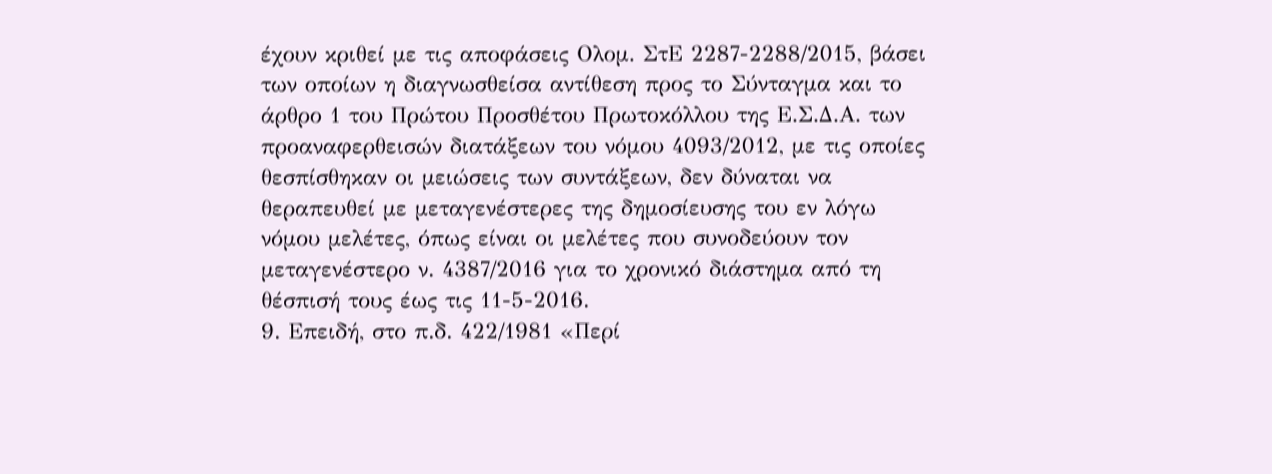έχουν κριθεί με τις αποφάσεις Ολομ. ΣτΕ 2287-2288/2015, βάσει των οποίων η διαγνωσθείσα αντίθεση προς το Σύνταγμα και το άρθρο 1 του Πρώτου Προσθέτου Πρωτοκόλλου της Ε.Σ.Δ.Α. των προαναφερθεισών διατάξεων του νόμου 4093/2012, με τις οποίες θεσπίσθηκαν οι μειώσεις των συντάξεων, δεν δύναται να θεραπευθεί με μεταγενέστερες της δημοσίευσης του εν λόγω νόμου μελέτες, όπως είναι οι μελέτες που συνοδεύουν τον μεταγενέστερο ν. 4387/2016 για το χρονικό διάστημα από τη θέσπισή τους έως τις 11-5-2016.
9. Επειδή, στο π.δ. 422/1981 «Περί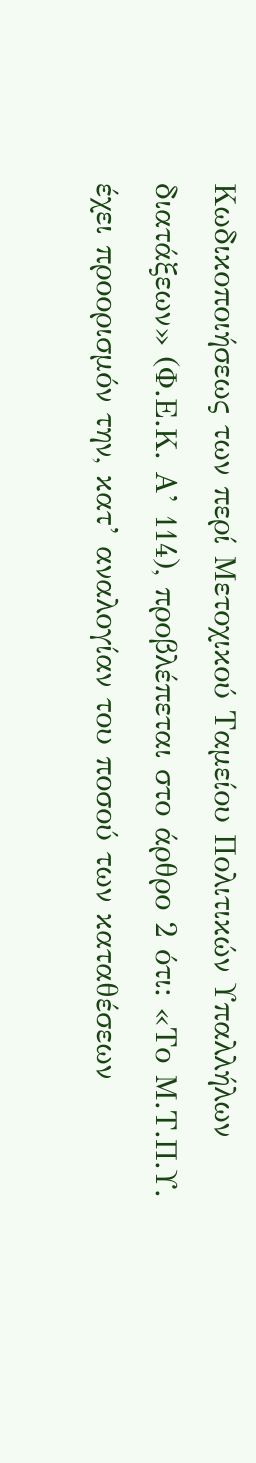Κωδικοποιήσεως των περί Μετοχικού Ταμείου Πολιτικών Υπαλλήλων διατάξεων» (Φ.Ε.Κ. Α’ 114), προβλέπεται στο άρθρο 2 ότι: «Το Μ.Τ.Π.Υ. έχει προορισμόν την, κατ’ αναλογίαν του ποσού των καταθέσεων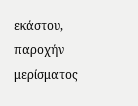εκάστου, παροχήν μερίσματος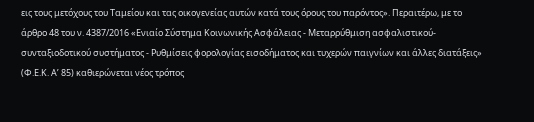εις τους μετόχους του Ταμείου και τας οικογενείας αυτών κατά τους όρους του παρόντος». Περαιτέρω, με το άρθρο 48 του ν. 4387/2016 «Ενιαίο Σύστημα Κοινωνικής Ασφάλειας - Μεταρρύθμιση ασφαλιστικού-συνταξιοδοτικού συστήματος - Ρυθμίσεις φορολογίας εισοδήματος και τυχερών παιγνίων και άλλες διατάξεις» (Φ.Ε.Κ. Α’ 85) καθιερώνεται νέος τρόπος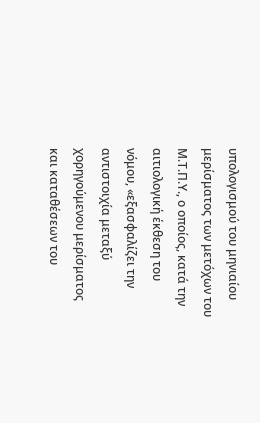υπολογισμού του μηνιαίου μερίσματος των μετόχων του Μ.Τ.Π.Υ., ο οποίος, κατά την αιτιολογική έκθεση του νόμου, «εξασφαλίζει την αντιστοιχία μεταξύ χορηγούμενου μερίσματος και καταθέσεων του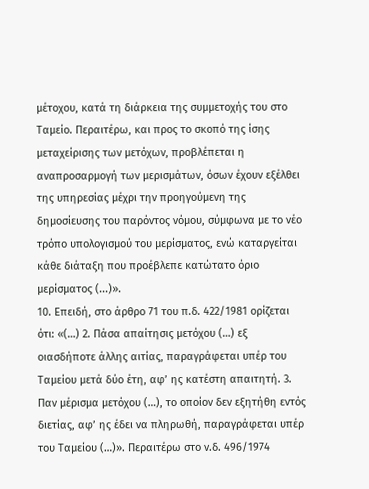μέτοχου, κατά τη διάρκεια της συμμετοχής του στο Ταμείο. Περαιτέρω, και προς το σκοπό της ίσης μεταχείρισης των μετόχων, προβλέπεται η αναπροσαρμογή των μερισμάτων, όσων έχουν εξέλθει της υπηρεσίας μέχρι την προηγούμενη της δημοσίευσης του παρόντος νόμου, σύμφωνα με το νέο τρόπο υπολογισμού του μερίσματος, ενώ καταργείται κάθε διάταξη που προέβλεπε κατώτατο όριο μερίσματος (...)».
10. Επειδή, στο άρθρο 71 του π.δ. 422/1981 ορίζεται ότι: «(…) 2. Πάσα απαίτησις μετόχου (…) εξ οιασδήποτε άλλης αιτίας, παραγράφεται υπέρ του Ταμείου μετά δύο έτη, αφ’ ης κατέστη απαιτητή. 3. Παν μέρισμα μετόχου (…), το οποίον δεν εξητήθη εντός διετίας, αφ’ ης έδει να πληρωθή, παραγράφεται υπέρ του Ταμείου (…)». Περαιτέρω στο ν.δ. 496/1974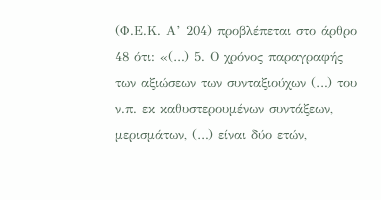(Φ.Ε.Κ. Α’ 204) προβλέπεται στο άρθρο 48 ότι: «(…) 5. Ο χρόνος παραγραφής των αξιώσεων των συνταξιούχων (…) του ν.π. εκ καθυστερουμένων συντάξεων, μερισμάτων, (…) είναι δύο ετών,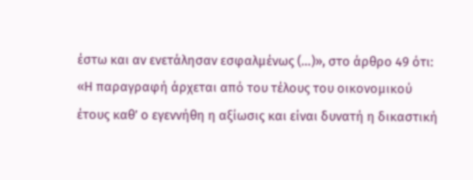έστω και αν ενετάλησαν εσφαλμένως (…)», στο άρθρο 49 ότι: «Η παραγραφή άρχεται από του τέλους του οικονομικού έτους καθ’ ο εγεννήθη η αξίωσις και είναι δυνατή η δικαστική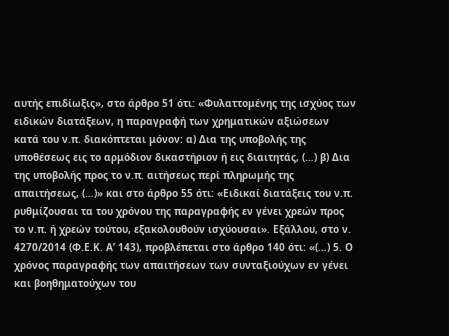αυτής επιδίωξις», στο άρθρο 51 ότι: «Φυλαττομένης της ισχύος των ειδικών διατάξεων, η παραγραφή των χρηματικών αξιώσεων κατά του ν.π. διακόπτεται μόνον: α) Δια της υποβολής της υποθέσεως εις το αρμόδιον δικαστήριον ή εις διαιτητάς, (…) β) Δια της υποβολής προς το ν.π. αιτήσεως περί πληρωμής της απαιτήσεως, (…)» και στο άρθρο 55 ότι: «Ειδικαί διατάξεις του ν.π. ρυθμίζουσαι τα του χρόνου της παραγραφής εν γένει χρεών προς το ν.π. ή χρεών τούτου, εξακολουθούν ισχύουσαι». Εξάλλου, στο ν. 4270/2014 (Φ.Ε.Κ. Α’ 143), προβλέπεται στο άρθρο 140 ότι: «(…) 5. Ο χρόνος παραγραφής των απαιτήσεων των συνταξιούχων εν γένει και βοηθηματούχων του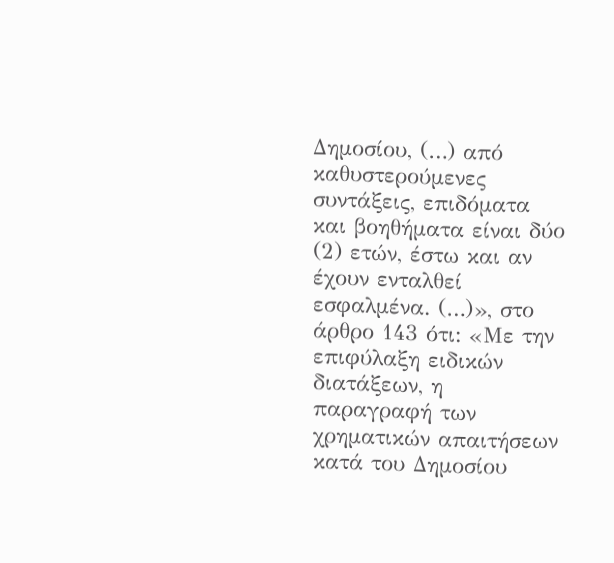Δημοσίου, (…) από καθυστερούμενες συντάξεις, επιδόματα και βοηθήματα είναι δύο (2) ετών, έστω και αν έχουν ενταλθεί εσφαλμένα. (…)», στο άρθρο 143 ότι: «Με την επιφύλαξη ειδικών διατάξεων, η παραγραφή των χρηματικών απαιτήσεων κατά του Δημοσίου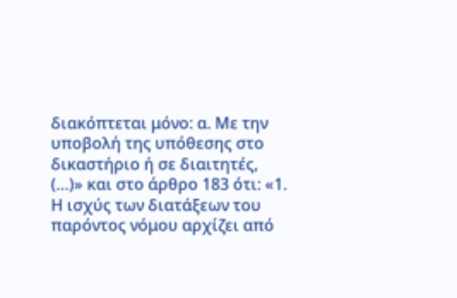διακόπτεται μόνο: α. Με την υποβολή της υπόθεσης στο δικαστήριο ή σε διαιτητές, (…)» και στο άρθρο 183 ότι: «1. Η ισχύς των διατάξεων του παρόντος νόμου αρχίζει από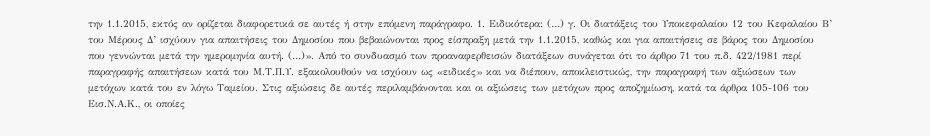την 1.1.2015, εκτός αν ορίζεται διαφορετικά σε αυτές ή στην επόμενη παράγραφο. 1. Ειδικότερα: (…) γ. Οι διατάξεις του Υποκεφαλαίου 12 του Κεφαλαίου Β’ του Μέρους Δ’ ισχύουν για απαιτήσεις του Δημοσίου που βεβαιώνονται προς είσπραξη μετά την 1.1.2015, καθώς και για απαιτήσεις σε βάρος του Δημοσίου που γεννώνται μετά την ημερομηνία αυτή. (…)». Από το συνδυασμό των προαναφερθεισών διατάξεων συνάγεται ότι το άρθρο 71 του π.δ. 422/1981 περί παραγραφής απαιτήσεων κατά του Μ.Τ.Π.Υ. εξακολουθούν να ισχύουν ως «ειδικές» και να διέπουν, αποκλειστικώς, την παραγραφή των αξιώσεων των μετόχων κατά του εν λόγω Ταμείου. Στις αξιώσεις δε αυτές περιλαμβάνονται και οι αξιώσεις των μετόχων προς αποζημίωση, κατά τα άρθρα 105-106 του Εισ.Ν.Α.Κ., οι οποίες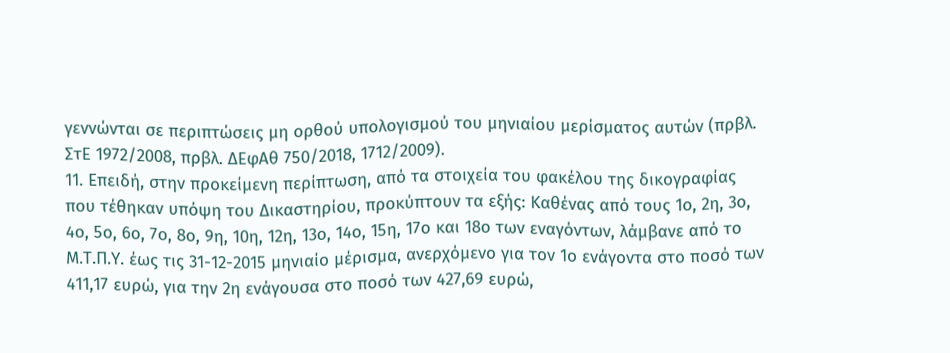γεννώνται σε περιπτώσεις μη ορθού υπολογισμού του μηνιαίου μερίσματος αυτών (πρβλ. ΣτΕ 1972/2008, πρβλ. ΔΕφΑθ 750/2018, 1712/2009).
11. Επειδή, στην προκείμενη περίπτωση, από τα στοιχεία του φακέλου της δικογραφίας που τέθηκαν υπόψη του Δικαστηρίου, προκύπτουν τα εξής: Καθένας από τους 1ο, 2η, 3ο, 4ο, 5ο, 6ο, 7ο, 8ο, 9η, 10η, 12η, 13ο, 14ο, 15η, 17ο και 18ο των εναγόντων, λάμβανε από το Μ.Τ.Π.Υ. έως τις 31-12-2015 μηνιαίο μέρισμα, ανερχόμενο για τον 1ο ενάγοντα στο ποσό των 411,17 ευρώ, για την 2η ενάγουσα στο ποσό των 427,69 ευρώ,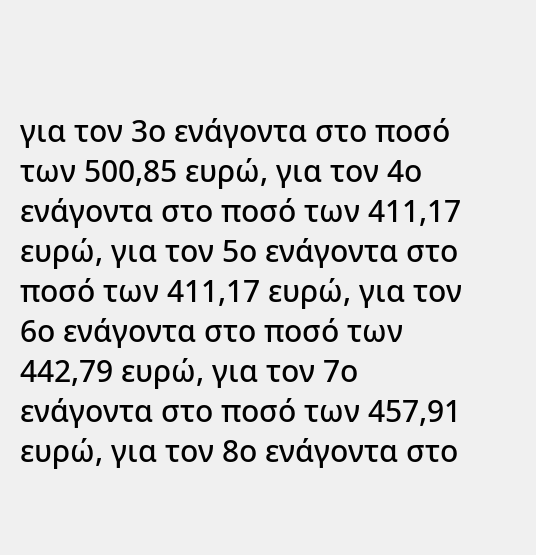για τον 3ο ενάγοντα στο ποσό των 500,85 ευρώ, για τον 4ο ενάγοντα στο ποσό των 411,17 ευρώ, για τον 5ο ενάγοντα στο ποσό των 411,17 ευρώ, για τον 6ο ενάγοντα στο ποσό των 442,79 ευρώ, για τον 7ο ενάγοντα στο ποσό των 457,91 ευρώ, για τον 8ο ενάγοντα στο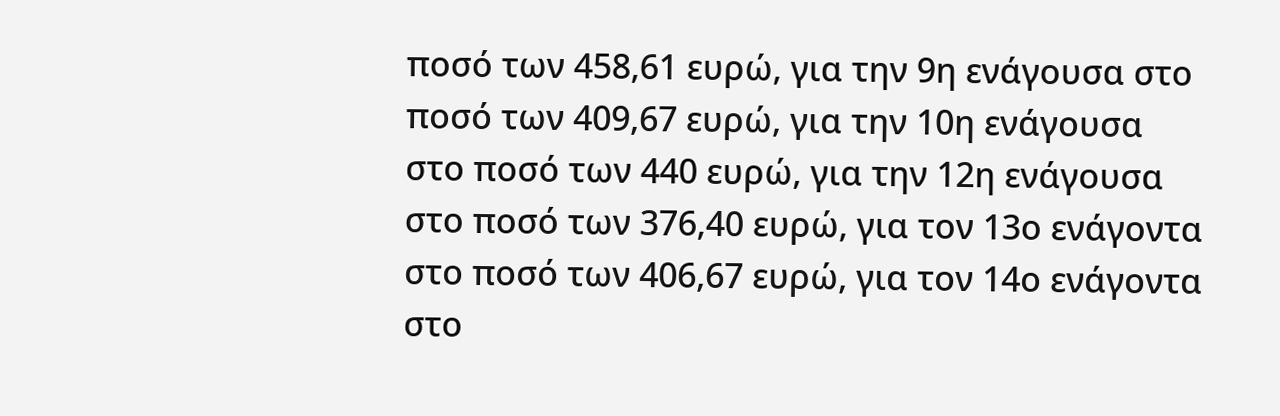ποσό των 458,61 ευρώ, για την 9η ενάγουσα στο ποσό των 409,67 ευρώ, για την 10η ενάγουσα στο ποσό των 440 ευρώ, για την 12η ενάγουσα στο ποσό των 376,40 ευρώ, για τον 13ο ενάγοντα στο ποσό των 406,67 ευρώ, για τον 14ο ενάγοντα στο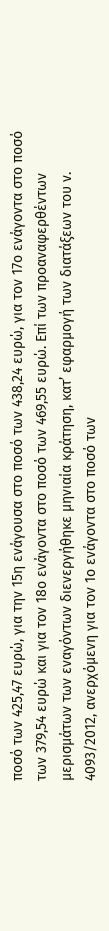ποσό των 425,47 ευρώ, για την 15η ενάγουσα στο ποσό των 438,24 ευρώ, για τον 17ο ενάγοντα στο ποσό των 379,54 ευρώ και για τον 18ο ενάγοντα στο ποσό των 469,55 ευρώ. Επί των προαναφερθέντων μερισμάτων των εναγόντων διενεργήθηκε μηνιαία κράτηση, κατ’ εφαρμογή των διατάξεων του ν. 4093/2012, ανερχόμενη για τον 1ο ενάγοντα στο ποσό των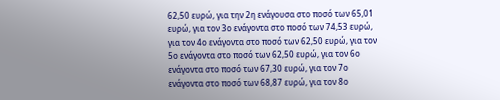62,50 ευρώ, για την 2η ενάγουσα στο ποσό των 65,01 ευρώ, για τον 3ο ενάγοντα στο ποσό των 74,53 ευρώ, για τον 4ο ενάγοντα στο ποσό των 62,50 ευρώ, για τον 5ο ενάγοντα στο ποσό των 62,50 ευρώ, για τον 6ο ενάγοντα στο ποσό των 67,30 ευρώ, για τον 7ο ενάγοντα στο ποσό των 68,87 ευρώ, για τον 8ο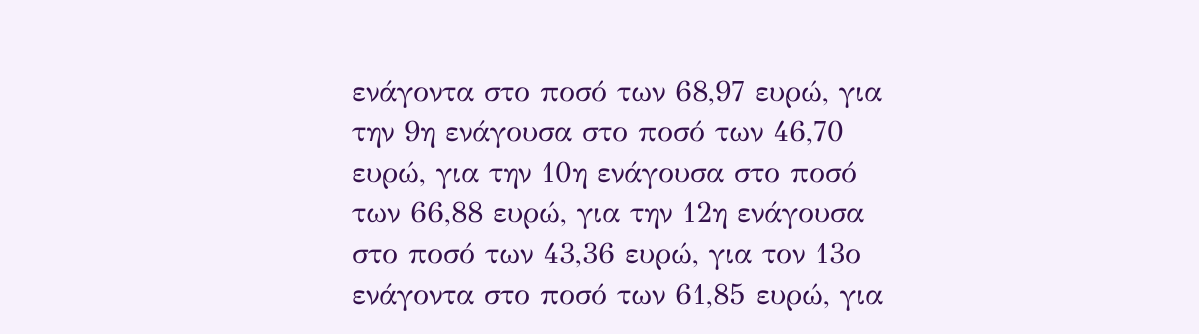ενάγοντα στο ποσό των 68,97 ευρώ, για την 9η ενάγουσα στο ποσό των 46,70 ευρώ, για την 10η ενάγουσα στο ποσό των 66,88 ευρώ, για την 12η ενάγουσα στο ποσό των 43,36 ευρώ, για τον 13ο ενάγοντα στο ποσό των 61,85 ευρώ, για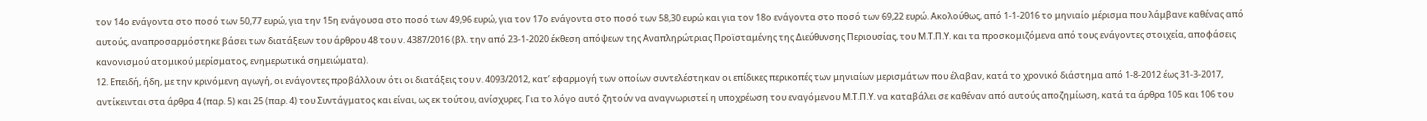τον 14ο ενάγοντα στο ποσό των 50,77 ευρώ, για την 15η ενάγουσα στο ποσό των 49,96 ευρώ, για τον 17ο ενάγοντα στο ποσό των 58,30 ευρώ και για τον 18ο ενάγοντα στο ποσό των 69,22 ευρώ. Ακολούθως, από 1-1-2016 το μηνιαίο μέρισμα που λάμβανε καθένας από αυτούς, αναπροσαρμόστηκε βάσει των διατάξεων του άρθρου 48 του ν. 4387/2016 (βλ. την από 23-1-2020 έκθεση απόψεων της Αναπληρώτριας Προϊσταμένης της Διεύθυνσης Περιουσίας, του Μ.Τ.Π.Υ. και τα προσκομιζόμενα από τους ενάγοντες στοιχεία, αποφάσεις κανονισμού ατομικού μερίσματος, ενημερωτικά σημειώματα).
12. Επειδή, ήδη, με την κρινόμενη αγωγή, οι ενάγοντες προβάλλουν ότι οι διατάξεις του ν. 4093/2012, κατ’ εφαρμογή των οποίων συντελέστηκαν οι επίδικες περικοπές των μηνιαίων μερισμάτων που έλαβαν, κατά το χρονικό διάστημα από 1-8-2012 έως 31-3-2017, αντίκεινται στα άρθρα 4 (παρ. 5) και 25 (παρ. 4) του Συντάγματος και είναι, ως εκ τούτου, ανίσχυρες. Για το λόγο αυτό ζητούν να αναγνωριστεί η υποχρέωση του εναγόμενου Μ.Τ.Π.Υ. να καταβάλει σε καθέναν από αυτούς αποζημίωση, κατά τα άρθρα 105 και 106 του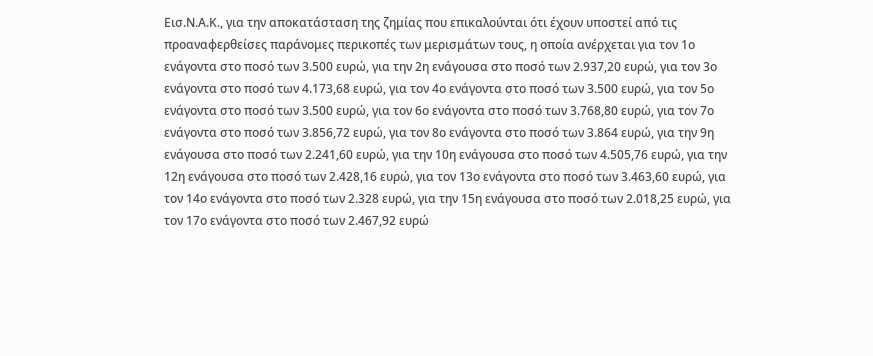Εισ.Ν.Α.Κ., για την αποκατάσταση της ζημίας που επικαλούνται ότι έχουν υποστεί από τις προαναφερθείσες παράνομες περικοπές των μερισμάτων τους, η οποία ανέρχεται για τον 1ο ενάγοντα στο ποσό των 3.500 ευρώ, για την 2η ενάγουσα στο ποσό των 2.937,20 ευρώ, για τον 3ο ενάγοντα στο ποσό των 4.173,68 ευρώ, για τον 4ο ενάγοντα στο ποσό των 3.500 ευρώ, για τον 5ο ενάγοντα στο ποσό των 3.500 ευρώ, για τον 6ο ενάγοντα στο ποσό των 3.768,80 ευρώ, για τον 7ο ενάγοντα στο ποσό των 3.856,72 ευρώ, για τον 8ο ενάγοντα στο ποσό των 3.864 ευρώ, για την 9η ενάγουσα στο ποσό των 2.241,60 ευρώ, για την 10η ενάγουσα στο ποσό των 4.505,76 ευρώ, για την 12η ενάγουσα στο ποσό των 2.428,16 ευρώ, για τον 13ο ενάγοντα στο ποσό των 3.463,60 ευρώ, για τον 14ο ενάγοντα στο ποσό των 2.328 ευρώ, για την 15η ενάγουσα στο ποσό των 2.018,25 ευρώ, για τον 17ο ενάγοντα στο ποσό των 2.467,92 ευρώ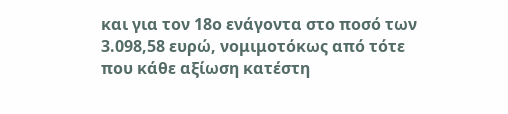και για τον 18ο ενάγοντα στο ποσό των 3.098,58 ευρώ, νομιμοτόκως από τότε που κάθε αξίωση κατέστη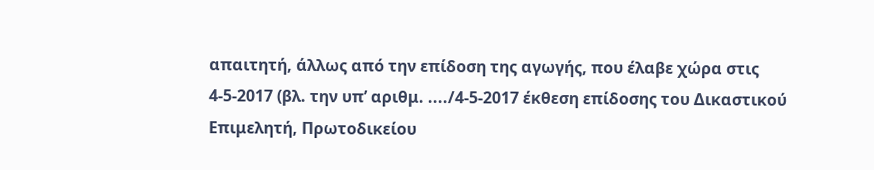απαιτητή, άλλως από την επίδοση της αγωγής, που έλαβε χώρα στις 4-5-2017 (βλ. την υπ’ αριθμ. ..../4-5-2017 έκθεση επίδοσης του Δικαστικού Επιμελητή, Πρωτοδικείου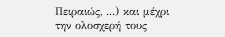Πειραιώς, ...) και μέχρι την ολοσχερή τους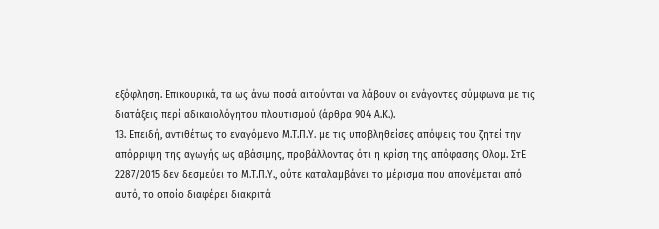εξόφληση. Επικουρικά, τα ως άνω ποσά αιτούνται να λάβουν οι ενάγοντες σύμφωνα με τις διατάξεις περί αδικαιολόγητου πλουτισμού (άρθρα 904 Α.Κ.).
13. Επειδή, αντιθέτως το εναγόμενο Μ.Τ.Π.Υ. με τις υποβληθείσες απόψεις του ζητεί την απόρριψη της αγωγής ως αβάσιμης, προβάλλοντας ότι η κρίση της απόφασης Ολομ. ΣτΕ 2287/2015 δεν δεσμεύει το Μ.Τ.Π.Υ., ούτε καταλαμβάνει το μέρισμα που απονέμεται από αυτό, το οποίο διαφέρει διακριτά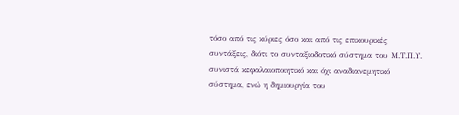τόσο από τις κύριες όσο και από τις επικουρικές συντάξεις, διότι το συνταξιοδοτικό σύστημα του Μ.Τ.Π.Υ. συνιστά κεφαλαιοποιητικό και όχι αναδιανεμητικό σύστημα, ενώ η δημιουργία του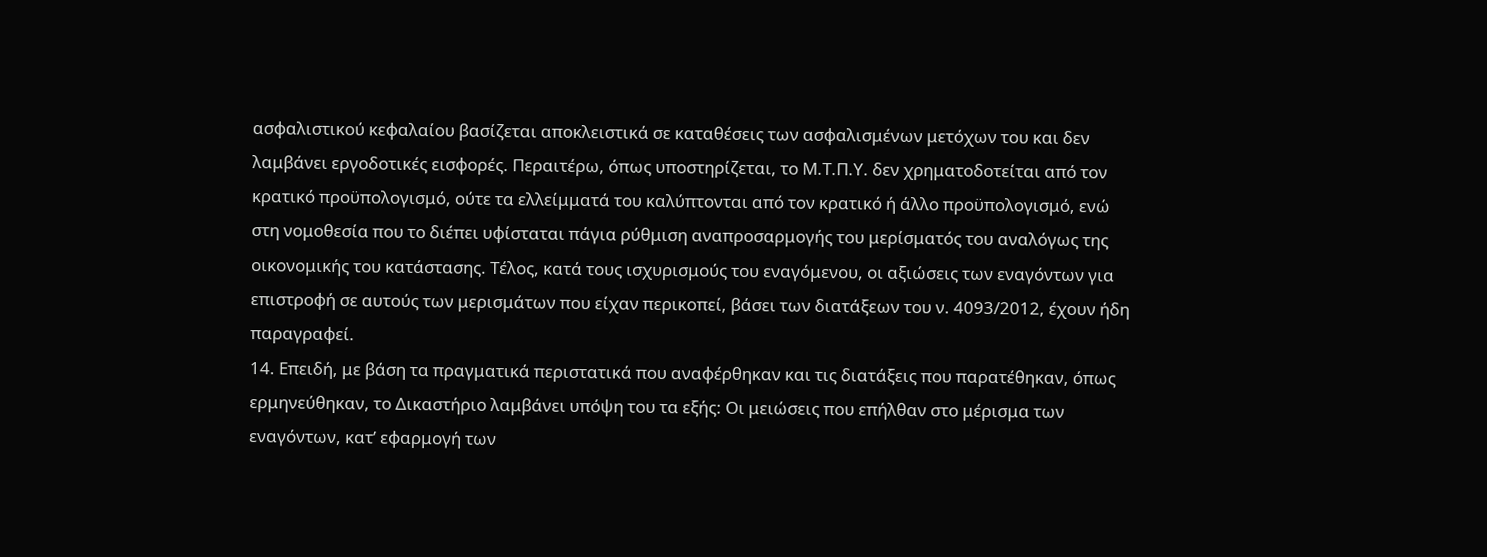ασφαλιστικού κεφαλαίου βασίζεται αποκλειστικά σε καταθέσεις των ασφαλισμένων μετόχων του και δεν λαμβάνει εργοδοτικές εισφορές. Περαιτέρω, όπως υποστηρίζεται, το Μ.Τ.Π.Υ. δεν χρηματοδοτείται από τον κρατικό προϋπολογισμό, ούτε τα ελλείμματά του καλύπτονται από τον κρατικό ή άλλο προϋπολογισμό, ενώ στη νομοθεσία που το διέπει υφίσταται πάγια ρύθμιση αναπροσαρμογής του μερίσματός του αναλόγως της οικονομικής του κατάστασης. Τέλος, κατά τους ισχυρισμούς του εναγόμενου, οι αξιώσεις των εναγόντων για επιστροφή σε αυτούς των μερισμάτων που είχαν περικοπεί, βάσει των διατάξεων του ν. 4093/2012, έχουν ήδη παραγραφεί.
14. Επειδή, με βάση τα πραγματικά περιστατικά που αναφέρθηκαν και τις διατάξεις που παρατέθηκαν, όπως ερμηνεύθηκαν, το Δικαστήριο λαμβάνει υπόψη του τα εξής: Οι μειώσεις που επήλθαν στο μέρισμα των εναγόντων, κατ’ εφαρμογή των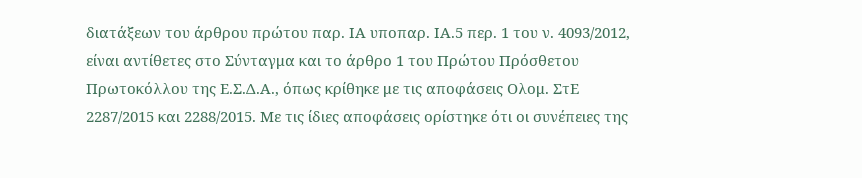διατάξεων του άρθρου πρώτου παρ. ΙΑ υποπαρ. ΙΑ.5 περ. 1 του ν. 4093/2012, είναι αντίθετες στο Σύνταγμα και το άρθρο 1 του Πρώτου Πρόσθετου Πρωτοκόλλου της Ε.Σ.Δ.Α., όπως κρίθηκε με τις αποφάσεις Ολομ. ΣτΕ 2287/2015 και 2288/2015. Με τις ίδιες αποφάσεις ορίστηκε ότι οι συνέπειες της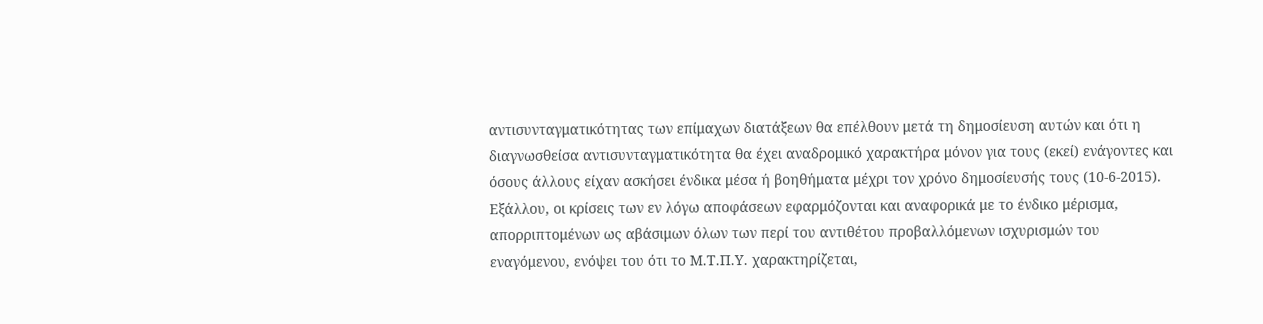αντισυνταγματικότητας των επίμαχων διατάξεων θα επέλθουν μετά τη δημοσίευση αυτών και ότι η διαγνωσθείσα αντισυνταγματικότητα θα έχει αναδρομικό χαρακτήρα μόνον για τους (εκεί) ενάγοντες και όσους άλλους είχαν ασκήσει ένδικα μέσα ή βοηθήματα μέχρι τον χρόνο δημοσίευσής τους (10-6-2015). Εξάλλου, οι κρίσεις των εν λόγω αποφάσεων εφαρμόζονται και αναφορικά με το ένδικο μέρισμα, απορριπτομένων ως αβάσιμων όλων των περί του αντιθέτου προβαλλόμενων ισχυρισμών του εναγόμενου, ενόψει του ότι το Μ.Τ.Π.Υ. χαρακτηρίζεται,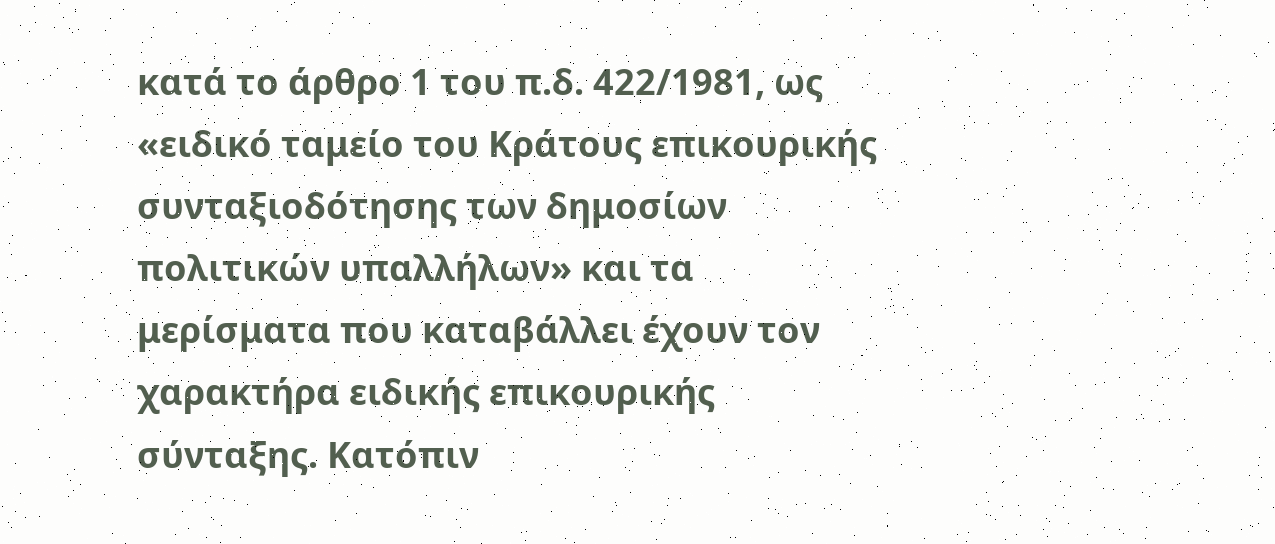κατά το άρθρο 1 του π.δ. 422/1981, ως «ειδικό ταμείο του Κράτους επικουρικής συνταξιοδότησης των δημοσίων πολιτικών υπαλλήλων» και τα μερίσματα που καταβάλλει έχουν τον χαρακτήρα ειδικής επικουρικής σύνταξης. Κατόπιν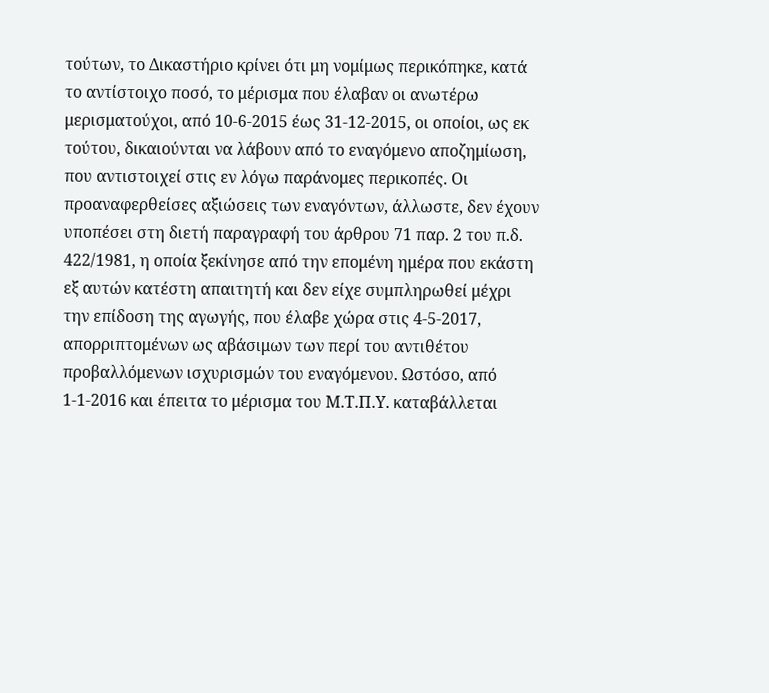τούτων, το Δικαστήριο κρίνει ότι μη νομίμως περικόπηκε, κατά το αντίστοιχο ποσό, το μέρισμα που έλαβαν οι ανωτέρω μερισματούχοι, από 10-6-2015 έως 31-12-2015, οι οποίοι, ως εκ τούτου, δικαιούνται να λάβουν από το εναγόμενο αποζημίωση, που αντιστοιχεί στις εν λόγω παράνομες περικοπές. Οι προαναφερθείσες αξιώσεις των εναγόντων, άλλωστε, δεν έχουν υποπέσει στη διετή παραγραφή του άρθρου 71 παρ. 2 του π.δ. 422/1981, η οποία ξεκίνησε από την επομένη ημέρα που εκάστη εξ αυτών κατέστη απαιτητή και δεν είχε συμπληρωθεί μέχρι την επίδοση της αγωγής, που έλαβε χώρα στις 4-5-2017, απορριπτομένων ως αβάσιμων των περί του αντιθέτου προβαλλόμενων ισχυρισμών του εναγόμενου. Ωστόσο, από 1-1-2016 και έπειτα το μέρισμα του Μ.Τ.Π.Υ. καταβάλλεται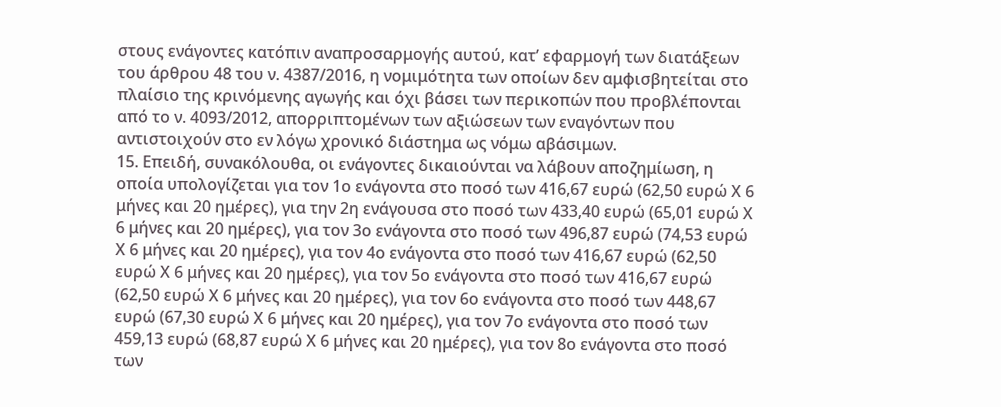στους ενάγοντες κατόπιν αναπροσαρμογής αυτού, κατ’ εφαρμογή των διατάξεων του άρθρου 48 του ν. 4387/2016, η νομιμότητα των οποίων δεν αμφισβητείται στο πλαίσιο της κρινόμενης αγωγής και όχι βάσει των περικοπών που προβλέπονται από το ν. 4093/2012, απορριπτομένων των αξιώσεων των εναγόντων που αντιστοιχούν στο εν λόγω χρονικό διάστημα ως νόμω αβάσιμων.
15. Επειδή, συνακόλουθα, οι ενάγοντες δικαιούνται να λάβουν αποζημίωση, η οποία υπολογίζεται για τον 1ο ενάγοντα στο ποσό των 416,67 ευρώ (62,50 ευρώ Χ 6 μήνες και 20 ημέρες), για την 2η ενάγουσα στο ποσό των 433,40 ευρώ (65,01 ευρώ Χ 6 μήνες και 20 ημέρες), για τον 3ο ενάγοντα στο ποσό των 496,87 ευρώ (74,53 ευρώ Χ 6 μήνες και 20 ημέρες), για τον 4ο ενάγοντα στο ποσό των 416,67 ευρώ (62,50 ευρώ Χ 6 μήνες και 20 ημέρες), για τον 5ο ενάγοντα στο ποσό των 416,67 ευρώ (62,50 ευρώ Χ 6 μήνες και 20 ημέρες), για τον 6ο ενάγοντα στο ποσό των 448,67 ευρώ (67,30 ευρώ Χ 6 μήνες και 20 ημέρες), για τον 7ο ενάγοντα στο ποσό των 459,13 ευρώ (68,87 ευρώ Χ 6 μήνες και 20 ημέρες), για τον 8ο ενάγοντα στο ποσό των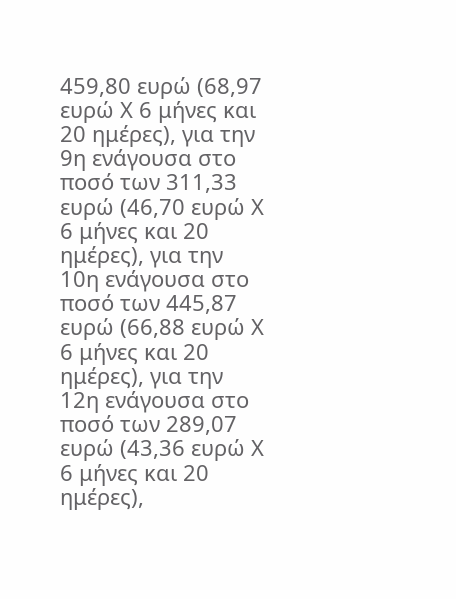459,80 ευρώ (68,97 ευρώ Χ 6 μήνες και 20 ημέρες), για την 9η ενάγουσα στο ποσό των 311,33 ευρώ (46,70 ευρώ Χ 6 μήνες και 20 ημέρες), για την 10η ενάγουσα στο ποσό των 445,87 ευρώ (66,88 ευρώ Χ 6 μήνες και 20 ημέρες), για την 12η ενάγουσα στο ποσό των 289,07 ευρώ (43,36 ευρώ Χ 6 μήνες και 20 ημέρες),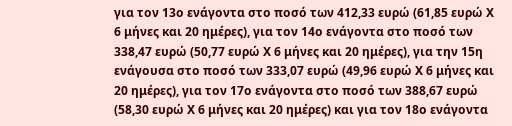για τον 13ο ενάγοντα στο ποσό των 412,33 ευρώ (61,85 ευρώ Χ 6 μήνες και 20 ημέρες), για τον 14ο ενάγοντα στο ποσό των 338,47 ευρώ (50,77 ευρώ Χ 6 μήνες και 20 ημέρες), για την 15η ενάγουσα στο ποσό των 333,07 ευρώ (49,96 ευρώ Χ 6 μήνες και 20 ημέρες), για τον 17ο ενάγοντα στο ποσό των 388,67 ευρώ (58,30 ευρώ Χ 6 μήνες και 20 ημέρες) και για τον 18ο ενάγοντα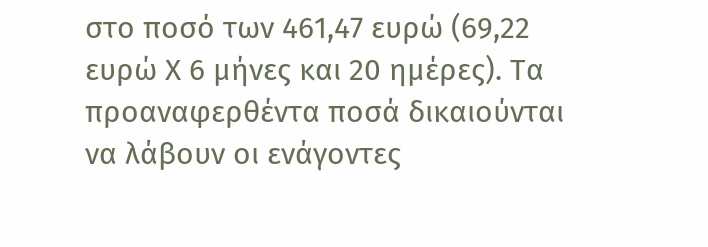στο ποσό των 461,47 ευρώ (69,22 ευρώ Χ 6 μήνες και 20 ημέρες). Τα προαναφερθέντα ποσά δικαιούνται να λάβουν οι ενάγοντες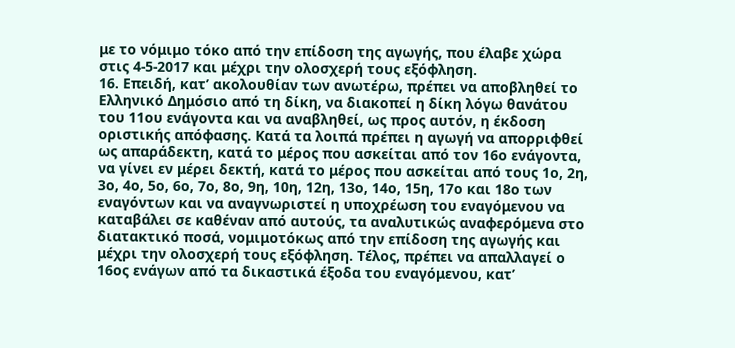με το νόμιμο τόκο από την επίδοση της αγωγής, που έλαβε χώρα στις 4-5-2017 και μέχρι την ολοσχερή τους εξόφληση.
16. Επειδή, κατ’ ακολουθίαν των ανωτέρω, πρέπει να αποβληθεί το Ελληνικό Δημόσιο από τη δίκη, να διακοπεί η δίκη λόγω θανάτου του 11ου ενάγοντα και να αναβληθεί, ως προς αυτόν, η έκδοση οριστικής απόφασης. Κατά τα λοιπά πρέπει η αγωγή να απορριφθεί ως απαράδεκτη, κατά το μέρος που ασκείται από τον 16ο ενάγοντα, να γίνει εν μέρει δεκτή, κατά το μέρος που ασκείται από τους 1ο, 2η, 3ο, 4ο, 5ο, 6ο, 7ο, 8ο, 9η, 10η, 12η, 13ο, 14ο, 15η, 17ο και 18ο των εναγόντων και να αναγνωριστεί η υποχρέωση του εναγόμενου να καταβάλει σε καθέναν από αυτούς, τα αναλυτικώς αναφερόμενα στο διατακτικό ποσά, νομιμοτόκως από την επίδοση της αγωγής και μέχρι την ολοσχερή τους εξόφληση. Τέλος, πρέπει να απαλλαγεί ο 16ος ενάγων από τα δικαστικά έξοδα του εναγόμενου, κατ’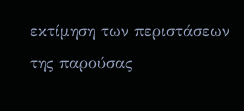εκτίμηση των περιστάσεων της παρούσας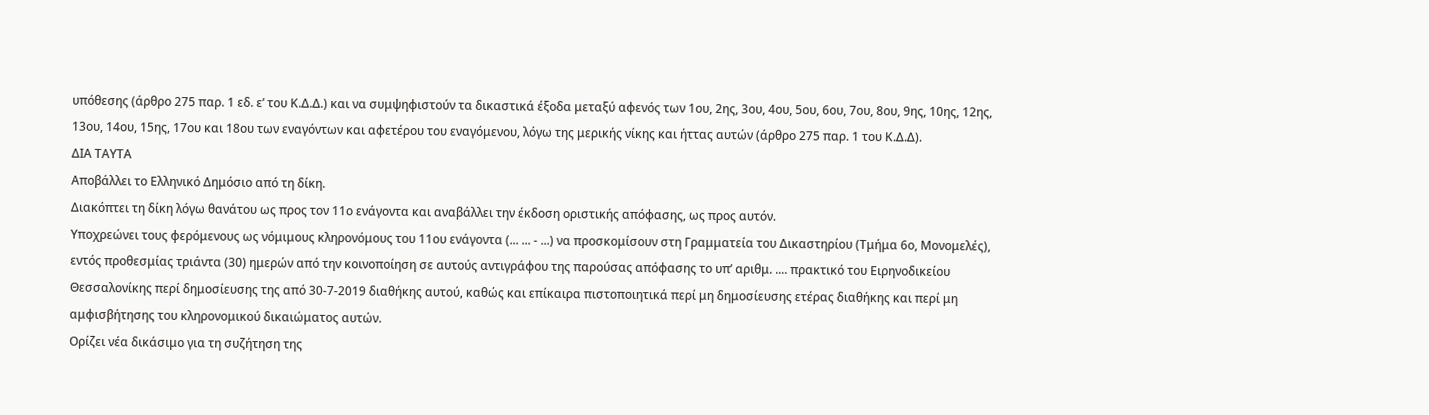υπόθεσης (άρθρο 275 παρ. 1 εδ. ε’ του Κ.Δ.Δ.) και να συμψηφιστούν τα δικαστικά έξοδα μεταξύ αφενός των 1ου, 2ης, 3ου, 4ου, 5ου, 6ου, 7ου, 8ου, 9ης, 10ης, 12ης, 13ου, 14ου, 15ης, 17ου και 18ου των εναγόντων και αφετέρου του εναγόμενου, λόγω της μερικής νίκης και ήττας αυτών (άρθρο 275 παρ. 1 του Κ.Δ.Δ).
ΔΙΑ ΤΑΥΤΑ
Αποβάλλει το Ελληνικό Δημόσιο από τη δίκη.
Διακόπτει τη δίκη λόγω θανάτου ως προς τον 11ο ενάγοντα και αναβάλλει την έκδοση οριστικής απόφασης, ως προς αυτόν.
Υποχρεώνει τους φερόμενους ως νόμιμους κληρονόμους του 11ου ενάγοντα (... ... - ...) να προσκομίσουν στη Γραμματεία του Δικαστηρίου (Τμήμα 6ο, Μονομελές), εντός προθεσμίας τριάντα (30) ημερών από την κοινοποίηση σε αυτούς αντιγράφου της παρούσας απόφασης το υπ’ αριθμ. .... πρακτικό του Ειρηνοδικείου Θεσσαλονίκης περί δημοσίευσης της από 30-7-2019 διαθήκης αυτού, καθώς και επίκαιρα πιστοποιητικά περί μη δημοσίευσης ετέρας διαθήκης και περί μη αμφισβήτησης του κληρονομικού δικαιώματος αυτών.
Ορίζει νέα δικάσιμο για τη συζήτηση της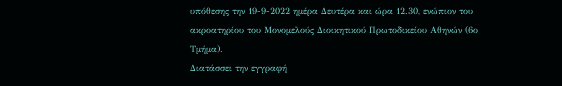υπόθεσης την 19-9-2022 ημέρα Δευτέρα και ώρα 12.30, ενώπιον του ακροατηρίου του Μονομελούς Διοικητικού Πρωτοδικείου Αθηνών (6ο Τμήμα).
Διατάσσει την εγγραφή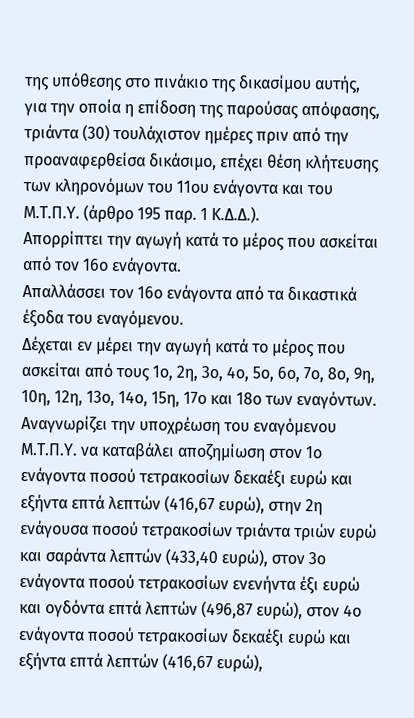της υπόθεσης στο πινάκιο της δικασίμου αυτής, για την οποία η επίδοση της παρούσας απόφασης, τριάντα (30) τουλάχιστον ημέρες πριν από την προαναφερθείσα δικάσιμο, επέχει θέση κλήτευσης των κληρονόμων του 11ου ενάγοντα και του Μ.Τ.Π.Υ. (άρθρο 195 παρ. 1 Κ.Δ.Δ.).
Απορρίπτει την αγωγή κατά το μέρος που ασκείται από τον 16ο ενάγοντα.
Απαλλάσσει τον 16ο ενάγοντα από τα δικαστικά έξοδα του εναγόμενου.
Δέχεται εν μέρει την αγωγή κατά το μέρος που ασκείται από τους 1ο, 2η, 3ο, 4ο, 5ο, 6ο, 7ο, 8ο, 9η, 10η, 12η, 13ο, 14ο, 15η, 17ο και 18ο των εναγόντων.
Αναγνωρίζει την υποχρέωση του εναγόμενου Μ.Τ.Π.Υ. να καταβάλει αποζημίωση στον 1ο ενάγοντα ποσού τετρακοσίων δεκαέξι ευρώ και εξήντα επτά λεπτών (416,67 ευρώ), στην 2η ενάγουσα ποσού τετρακοσίων τριάντα τριών ευρώ και σαράντα λεπτών (433,40 ευρώ), στον 3ο ενάγοντα ποσού τετρακοσίων ενενήντα έξι ευρώ και ογδόντα επτά λεπτών (496,87 ευρώ), στον 4ο ενάγοντα ποσού τετρακοσίων δεκαέξι ευρώ και εξήντα επτά λεπτών (416,67 ευρώ),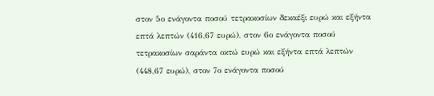στον 5ο ενάγοντα ποσού τετρακοσίων δεκαέξι ευρώ και εξήντα επτά λεπτών (416,67 ευρώ), στον 6ο ενάγοντα ποσού τετρακοσίων σαράντα οκτώ ευρώ και εξήντα επτά λεπτών (448,67 ευρώ), στον 7ο ενάγοντα ποσού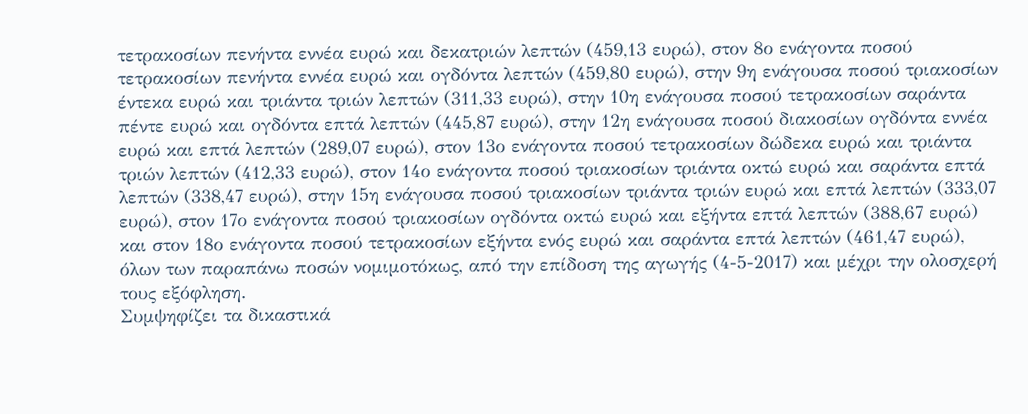τετρακοσίων πενήντα εννέα ευρώ και δεκατριών λεπτών (459,13 ευρώ), στον 8ο ενάγοντα ποσού τετρακοσίων πενήντα εννέα ευρώ και ογδόντα λεπτών (459,80 ευρώ), στην 9η ενάγουσα ποσού τριακοσίων έντεκα ευρώ και τριάντα τριών λεπτών (311,33 ευρώ), στην 10η ενάγουσα ποσού τετρακοσίων σαράντα πέντε ευρώ και ογδόντα επτά λεπτών (445,87 ευρώ), στην 12η ενάγουσα ποσού διακοσίων ογδόντα εννέα ευρώ και επτά λεπτών (289,07 ευρώ), στον 13ο ενάγοντα ποσού τετρακοσίων δώδεκα ευρώ και τριάντα τριών λεπτών (412,33 ευρώ), στον 14ο ενάγοντα ποσού τριακοσίων τριάντα οκτώ ευρώ και σαράντα επτά λεπτών (338,47 ευρώ), στην 15η ενάγουσα ποσού τριακοσίων τριάντα τριών ευρώ και επτά λεπτών (333,07 ευρώ), στον 17ο ενάγοντα ποσού τριακοσίων ογδόντα οκτώ ευρώ και εξήντα επτά λεπτών (388,67 ευρώ) και στον 18ο ενάγοντα ποσού τετρακοσίων εξήντα ενός ευρώ και σαράντα επτά λεπτών (461,47 ευρώ), όλων των παραπάνω ποσών νομιμοτόκως, από την επίδοση της αγωγής (4-5-2017) και μέχρι την ολοσχερή τους εξόφληση.
Συμψηφίζει τα δικαστικά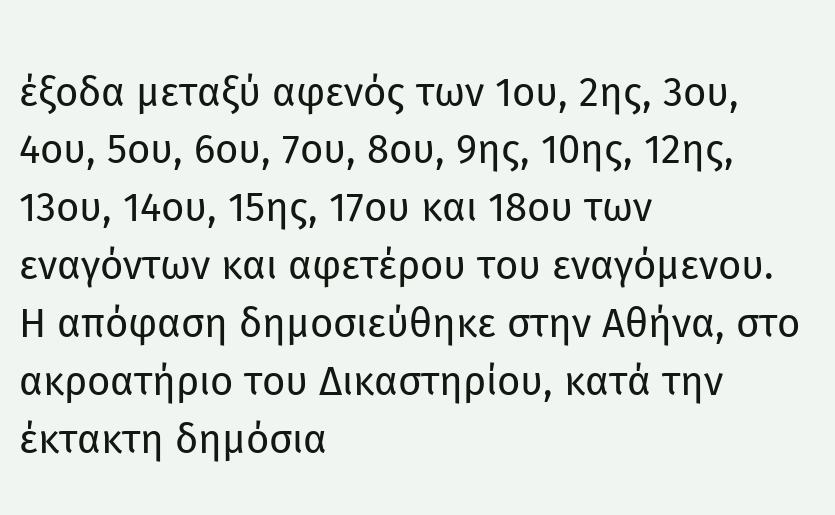έξοδα μεταξύ αφενός των 1ου, 2ης, 3ου, 4ου, 5ου, 6ου, 7ου, 8ου, 9ης, 10ης, 12ης, 13ου, 14ου, 15ης, 17ου και 18ου των εναγόντων και αφετέρου του εναγόμενου.
Η απόφαση δημοσιεύθηκε στην Αθήνα, στο ακροατήριο του Δικαστηρίου, κατά την έκτακτη δημόσια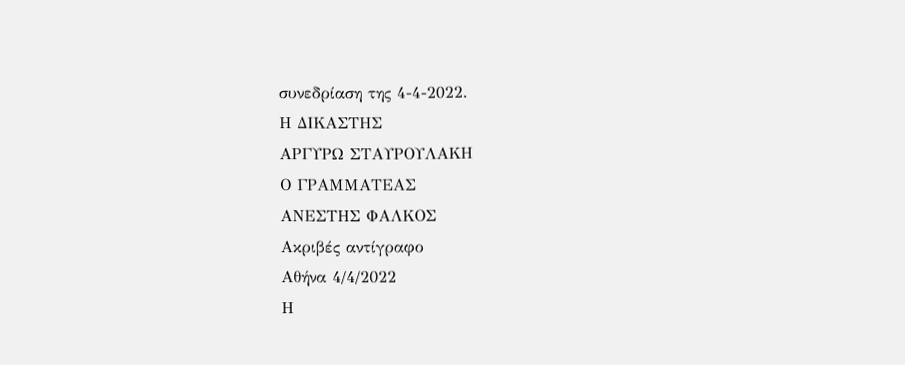συνεδρίαση της 4-4-2022.
Η ΔΙΚΑΣΤΗΣ
ΑΡΓΥΡΩ ΣΤΑΥΡΟΥΛΑΚΗ
Ο ΓΡΑΜΜΑΤΕΑΣ
ΑΝΕΣΤΗΣ ΦΑΛΚΟΣ
Ακριβές αντίγραφο
Αθήνα 4/4/2022
Η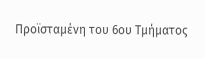Προϊσταμένη του 6ου Τμήματος